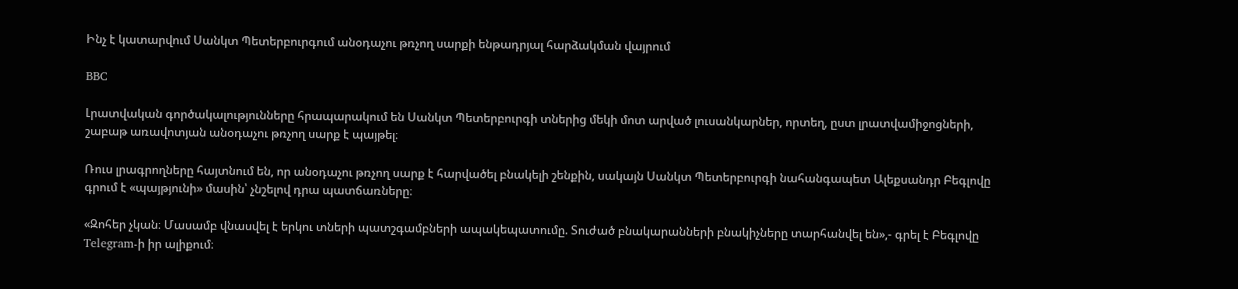Ինչ է կատարվում Սանկտ Պետերբուրգում անօդաչու թռչող սարքի ենթադրյալ հարձակման վայրում

BBC

Լրատվական գործակալությունները հրապարակում են Սանկտ Պետերբուրգի տներից մեկի մոտ արված լուսանկարներ, որտեղ, ըստ լրատվամիջոցների, շաբաթ առավոտյան անօդաչու թռչող սարք է պայթել։

Ռուս լրագրողները հայտնում են, որ անօդաչու թռչող սարք է հարվածել բնակելի շենքին, սակայն Սանկտ Պետերբուրգի նահանգապետ Ալեքսանդր Բեգլովը գրում է «պայթյունի» մասին՝ չնշելով դրա պատճառները։

«Զոհեր չկան։ Մասամբ վնասվել է երկու տների պատշգամբների ապակեպատումը. Տուժած բնակարանների բնակիչները տարհանվել են»,- գրել է Բեգլովը Telegram-ի իր ալիքում։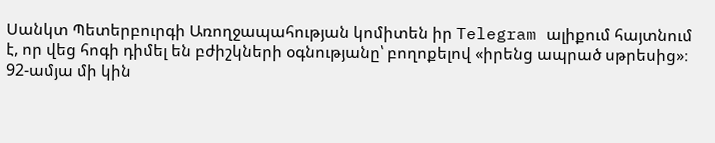Սանկտ Պետերբուրգի Առողջապահության կոմիտեն իր Telegram ալիքում հայտնում է, որ վեց հոգի դիմել են բժիշկների օգնությանը՝ բողոքելով «իրենց ապրած սթրեսից»։ 92-ամյա մի կին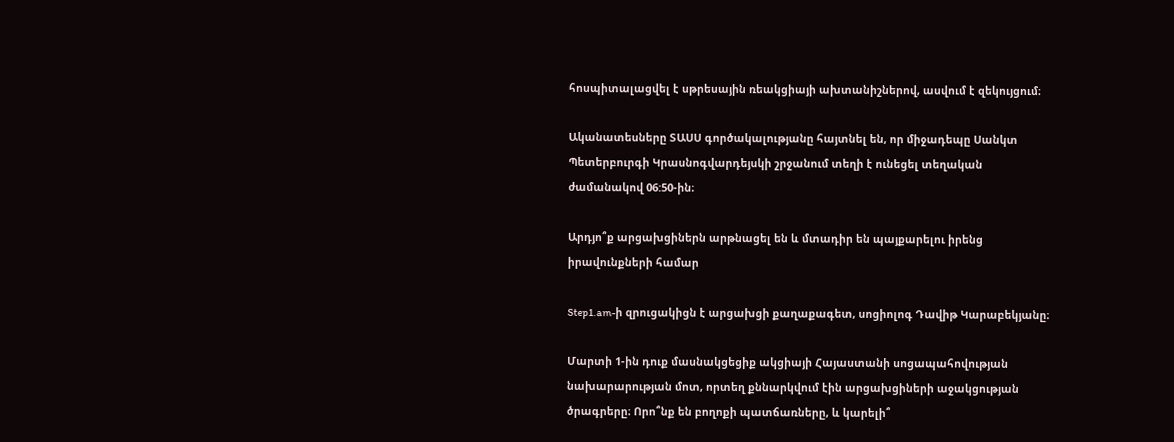հոսպիտալացվել է սթրեսային ռեակցիայի ախտանիշներով, ասվում է զեկույցում։

Ականատեսները ՏԱՍՍ գործակալությանը հայտնել են, որ միջադեպը Սանկտ Պետերբուրգի Կրասնոգվարդեյսկի շրջանում տեղի է ունեցել տեղական ժամանակով 06:50-ին։

Արդյո՞ք արցախցիներն արթնացել են և մտադիր են պայքարելու իրենց իրավունքների համար

Step1.am-ի զրուցակիցն է արցախցի քաղաքագետ, սոցիոլոգ Դավիթ Կարաբեկյանը։

Մարտի 1-ին դուք մասնակցեցիք ակցիայի Հայաստանի սոցապահովության նախարարության մոտ, որտեղ քննարկվում էին արցախցիների աջակցության ծրագրերը։ Որո՞նք են բողոքի պատճառները, և կարելի՞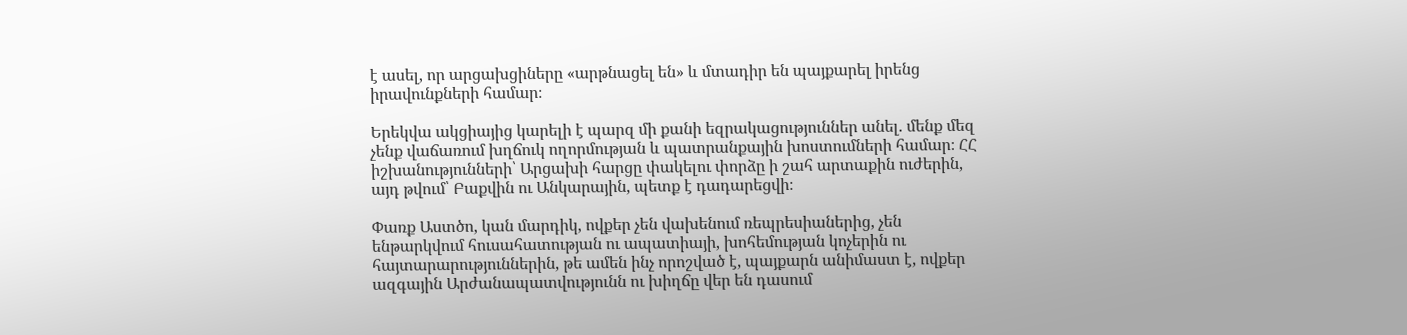է ասել, որ արցախցիները «արթնացել են» և մտադիր են պայքարել իրենց իրավունքների համար։

Երեկվա ակցիայից կարելի է պարզ մի քանի եզրակացություններ անել. մենք մեզ չենք վաճառում խղճուկ ողորմության և պատրանքային խոստումների համար։ ՀՀ իշխանությունների՝ Արցախի հարցը փակելու փորձը ի շահ արտաքին ուժերին, այդ թվում՝ Բաքվին ու Անկարային, պետք է դադարեցվի։

Փառք Աստծո, կան մարդիկ, ովքեր չեն վախենում ռեպրեսիաներից, չեն ենթարկվում հուսահատության ու ապատիայի, խոհեմության կոչերին ու հայտարարություններին, թե ամեն ինչ որոշված է, պայքարն անիմաստ է, ովքեր ազգային Արժանապատվությունն ու խիղճը վեր են դասում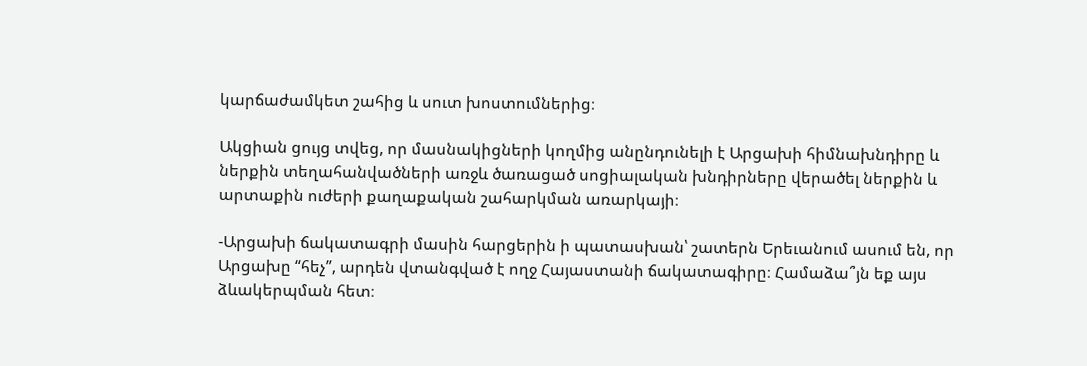կարճաժամկետ շահից և սուտ խոստումներից։

Ակցիան ցույց տվեց, որ մասնակիցների կողմից անընդունելի է Արցախի հիմնախնդիրը և ներքին տեղահանվածների առջև ծառացած սոցիալական խնդիրները վերածել ներքին և արտաքին ուժերի քաղաքական շահարկման առարկայի։

-Արցախի ճակատագրի մասին հարցերին ի պատասխան՝ շատերն Երեւանում ասում են, որ Արցախը “հեչ”, արդեն վտանգված է ողջ Հայաստանի ճակատագիրը։ Համաձա՞յն եք այս ձևակերպման հետ։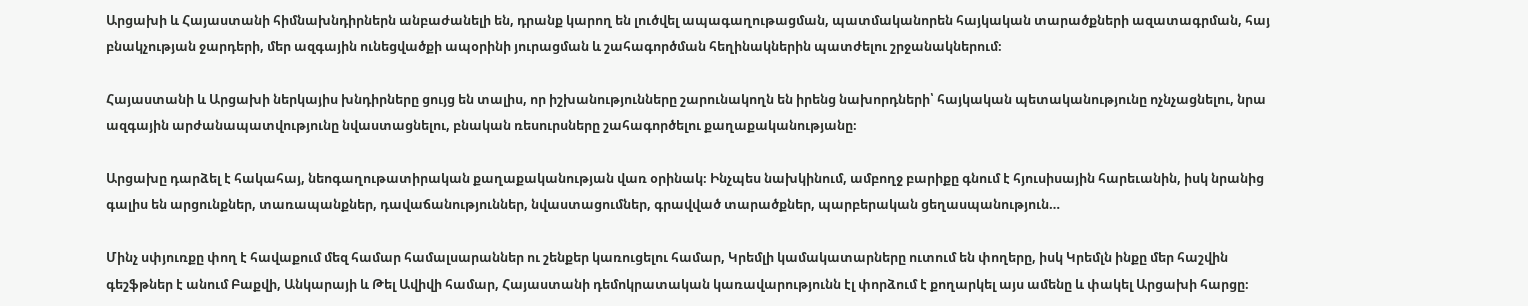Արցախի և Հայաստանի հիմնախնդիրներն անբաժանելի են, դրանք կարող են լուծվել ապագաղութացման, պատմականորեն հայկական տարածքների ազատագրման, հայ բնակչության ջարդերի, մեր ազգային ունեցվածքի ապօրինի յուրացման և շահագործման հեղինակներին պատժելու շրջանակներում։

Հայաստանի և Արցախի ներկայիս խնդիրները ցույց են տալիս, որ իշխանությունները շարունակողն են իրենց նախորդների՝ հայկական պետականությունը ոչնչացնելու, նրա ազգային արժանապատվությունը նվաստացնելու, բնական ռեսուրսները շահագործելու քաղաքականությանը։

Արցախը դարձել է հակահայ, նեոգաղութատիրական քաղաքականության վառ օրինակ։ Ինչպես նախկինում, ամբողջ բարիքը գնում է հյուսիսային հարեւանին, իսկ նրանից գալիս են արցունքներ, տառապանքներ, դավաճանություններ, նվաստացումներ, գրավված տարածքներ, պարբերական ցեղասպանություն…

Մինչ սփյուռքը փող է հավաքում մեզ համար համալսարաններ ու շենքեր կառուցելու համար, Կրեմլի կամակատարները ուտում են փողերը, իսկ Կրեմլն ինքը մեր հաշվին գեշֆթներ է անում Բաքվի, Անկարայի և Թել Ավիվի համար, Հայաստանի դեմոկրատական կառավարությունն էլ փորձում է քողարկել այս ամենը և փակել Արցախի հարցը։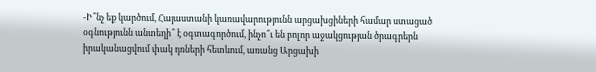-Ի՞նչ եք կարծում, Հայաստանի կառավարությունն արցախցիների համար ստացած օգնությունն անտեղի՞ է օգտագործում, ինչո՞ւ են բոլոր աջակցության ծրագրերն իրականացվում փակ դռների հետևում, առանց Արցախի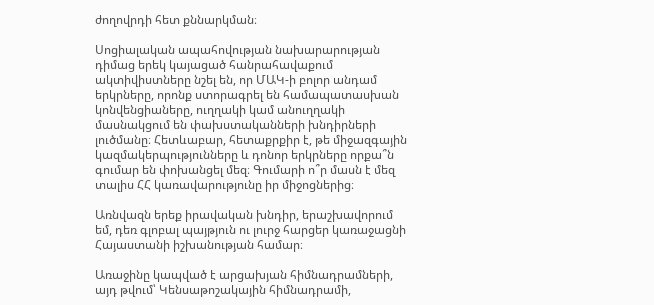ժողովրդի հետ քննարկման։

Սոցիալական ապահովության նախարարության դիմաց երեկ կայացած հանրահավաքում ակտիվիստները նշել են, որ ՄԱԿ-ի բոլոր անդամ երկրները, որոնք ստորագրել են համապատասխան կոնվենցիաները, ուղղակի կամ անուղղակի մասնակցում են փախստականների խնդիրների լուծմանը։ Հետևաբար, հետաքրքիր է, թե միջազգային կազմակերպությունները և դոնոր երկրները որքա՞ն գումար են փոխանցել մեզ։ Գումարի ո՞ր մասն է մեզ տալիս ՀՀ կառավարությունը իր միջոցներից։

Առնվազն երեք իրավական խնդիր, երաշխավորում եմ, դեռ գլոբալ պայթյուն ու լուրջ հարցեր կառաջացնի Հայաստանի իշխանության համար։

Առաջինը կապված է արցախյան հիմնադրամների, այդ թվում՝ Կենսաթոշակային հիմնադրամի,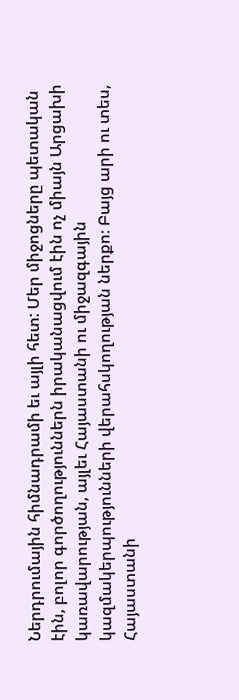Ներդրումային հիմնադրամի եւ այլի հետ: Մեր միջոցները պետական էին, բոլոր գործողություններն իրականացվում էին ոչ միայն Արցախի կառավարության, այլեւ Հայաստանի ու միջազգային կազմակերպությունների վերահսկողության ներքո։ Բայց արի ու տես, Հայաստանի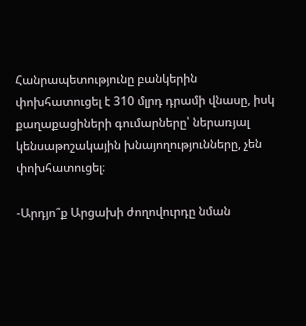Հանրապետությունը բանկերին փոխհատուցել է 310 մլրդ դրամի վնասը, իսկ քաղաքացիների գումարները՝ ներառյալ կենսաթոշակային խնայողությունները, չեն փոխհատուցել։

-Արդյո՞ք Արցախի ժողովուրդը նման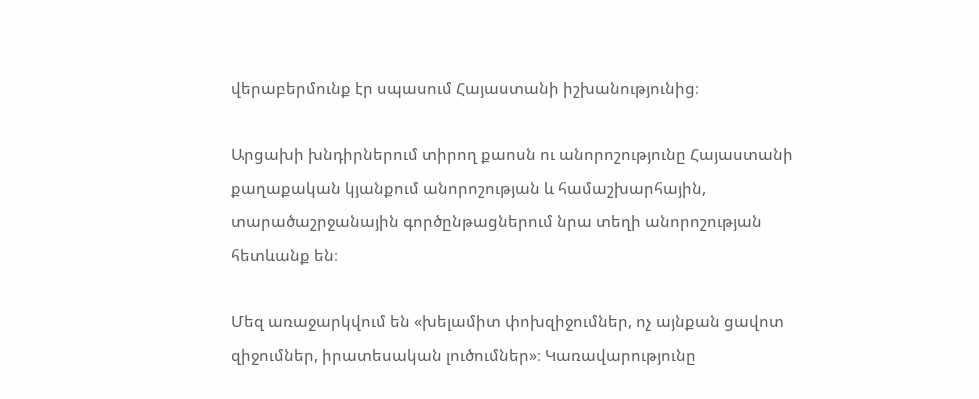վերաբերմունք էր սպասում Հայաստանի իշխանությունից։

Արցախի խնդիրներում տիրող քաոսն ու անորոշությունը Հայաստանի քաղաքական կյանքում անորոշության և համաշխարհային, տարածաշրջանային գործընթացներում նրա տեղի անորոշության հետևանք են։

Մեզ առաջարկվում են «խելամիտ փոխզիջումներ, ոչ այնքան ցավոտ զիջումներ, իրատեսական լուծումներ»։ Կառավարությունը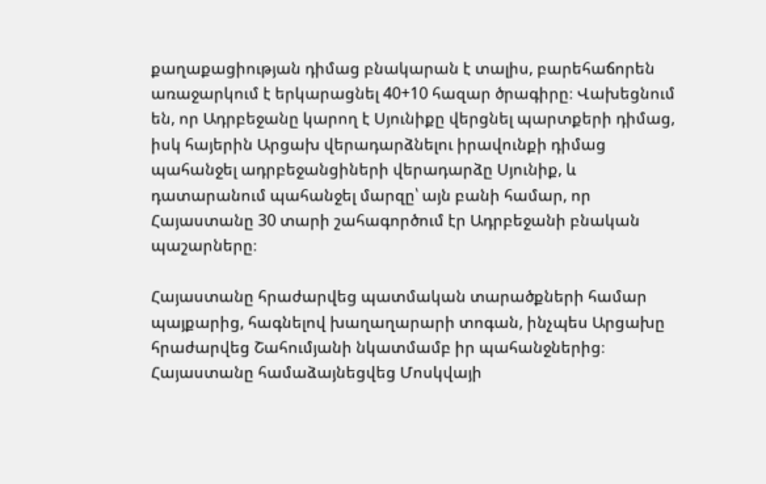քաղաքացիության դիմաց բնակարան է տալիս, բարեհաճորեն առաջարկում է երկարացնել 40+10 հազար ծրագիրը։ Վախեցնում են, որ Ադրբեջանը կարող է Սյունիքը վերցնել պարտքերի դիմաց, իսկ հայերին Արցախ վերադարձնելու իրավունքի դիմաց պահանջել ադրբեջանցիների վերադարձը Սյունիք, և դատարանում պահանջել մարզը՝ այն բանի համար, որ Հայաստանը 30 տարի շահագործում էր Ադրբեջանի բնական պաշարները։

Հայաստանը հրաժարվեց պատմական տարածքների համար պայքարից, հագնելով խաղաղարարի տոգան, ինչպես Արցախը հրաժարվեց Շահումյանի նկատմամբ իր պահանջներից։ Հայաստանը համաձայնեցվեց Մոսկվայի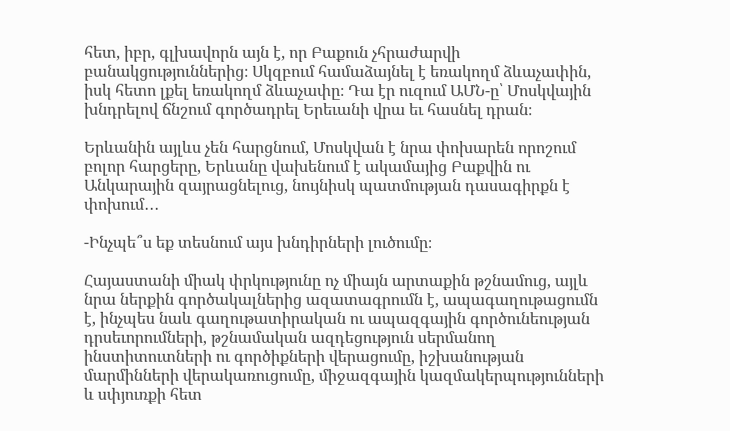հետ, իբր, գլխավորն այն է, որ Բաքուն չհրաժարվի բանակցություններից։ Սկզբում համաձայնել է եռակողմ ձևաչափին, իսկ հետո լքել եռակողմ ձևաչափը։ Դա էր ուզում ԱՄՆ-ը՝ Մոսկվային խնդրելով ճնշում գործադրել Երեւանի վրա եւ հասնել դրան։

Երևանին այլևս չեն հարցնում, Մոսկվան է նրա փոխարեն որոշում բոլոր հարցերը, Երևանը վախենում է ակամայից Բաքվին ու Անկարային զայրացնելուց, նույնիսկ պատմության դասագիրքն է փոխում․․․

-Ինչպե՞ս եք տեսնում այս խնդիրների լուծումը։

Հայաստանի միակ փրկությունը ոչ միայն արտաքին թշնամուց, այլև նրա ներքին գործակալներից ազատագրումն է, ապագաղութացումն է, ինչպես նաև գաղութատիրական ու ապազգային գործունեության դրսեւորումների, թշնամական ազդեցություն սերմանող ինստիտուտների ու գործիքների վերացումը, իշխանության մարմինների վերակառուցումը, միջազգային կազմակերպությունների և սփյուռքի հետ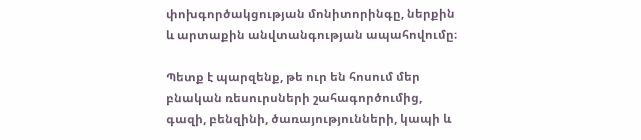փոխգործակցության մոնիտորինգը, ներքին և արտաքին անվտանգության ապահովումը։

Պետք է պարզենք, թե ուր են հոսում մեր բնական ռեսուրսների շահագործումից, գազի, բենզինի, ծառայությունների, կապի և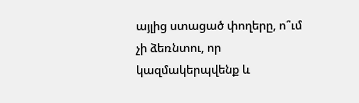այլից ստացած փողերը, ո՞ւմ չի ձեռնտու, որ կազմակերպվենք և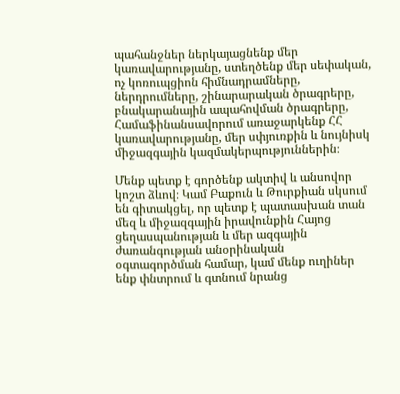պահանջներ ներկայացնենք մեր կառավարությանը, ստեղծենք մեր սեփական, ոչ կոռուպցիոն հիմնադրամները, ներդրումները, շինարարական ծրագրերը, բնակարանային ապահովման ծրագրերը, Համաֆինանսավորում առաջարկենք ՀՀ կառավարությանը, մեր սփյուռքին և նույնիսկ միջազգային կազմակերպություններին։

Մենք պետք է գործենք ակտիվ և անսովոր կոշտ ձևով։ Կամ Բաքուն և Թուրքիան սկսում են գիտակցել, որ պետք է պատասխան տան մեզ և միջազգային իրավունքին Հայոց ցեղասպանության և մեր ազգային ժառանգության անօրինական օգտագործման համար, կամ մենք ուղիներ ենք փնտրում և գտնում նրանց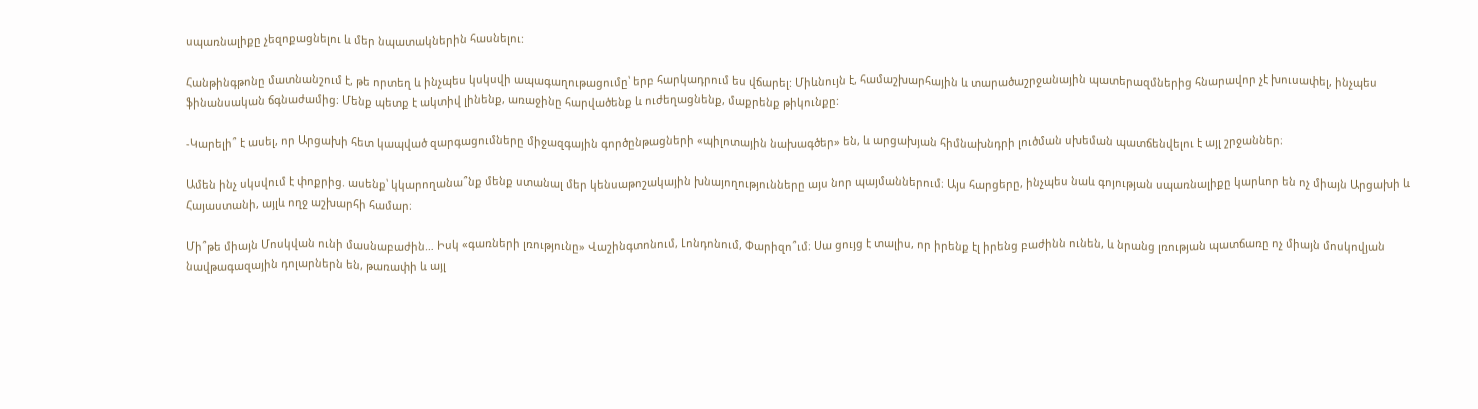սպառնալիքը չեզոքացնելու և մեր նպատակներին հասնելու:

Հանթինգթոնը մատնանշում է, թե որտեղ և ինչպես կսկսվի ապագաղութացումը՝ երբ հարկադրում ես վճարել: Միևնույն է, համաշխարհային և տարածաշրջանային պատերազմներից հնարավոր չէ խուսափել, ինչպես ֆինանսական ճգնաժամից։ Մենք պետք է ակտիվ լինենք, առաջինը հարվածենք և ուժեղացնենք, մաքրենք թիկունքը:

-Կարելի՞ է ասել, որ Արցախի հետ կապված զարգացումները միջազգային գործընթացների «պիլոտային նախագծեր» են, և արցախյան հիմնախնդրի լուծման սխեման պատճենվելու է այլ շրջաններ։

Ամեն ինչ սկսվում է փոքրից. ասենք՝ կկարողանա՞նք մենք ստանալ մեր կենսաթոշակային խնայողությունները այս նոր պայմաններում։ Այս հարցերը, ինչպես նաև գոյության սպառնալիքը կարևոր են ոչ միայն Արցախի և Հայաստանի, այլև ողջ աշխարհի համար։

Մի՞թե միայն Մոսկվան ունի մասնաբաժին… Իսկ «գառների լռությունը» Վաշինգտոնում, Լոնդոնում, Փարիզո՞ւմ։ Սա ցույց է տալիս, որ իրենք էլ իրենց բաժինն ունեն, և նրանց լռության պատճառը ոչ միայն մոսկովյան նավթագազային դոլարներն են, թառափի և այլ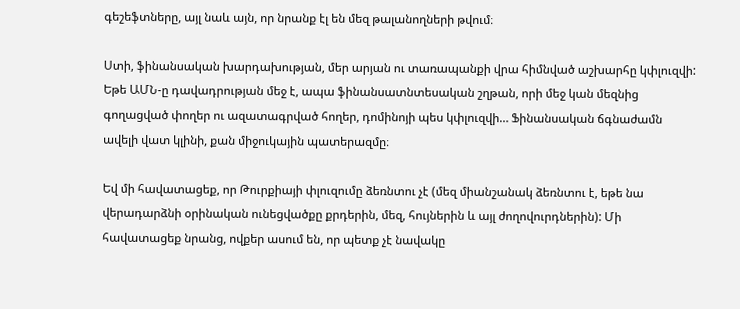գեշեֆտները, այլ նաև այն, որ նրանք էլ են մեզ թալանողների թվում։

Ստի, ֆինանսական խարդախության, մեր արյան ու տառապանքի վրա հիմնված աշխարհը կփլուզվի: Եթե ԱՄՆ-ը դավադրության մեջ է, ապա ֆինանսատնտեսական շղթան, որի մեջ կան մեզնից գողացված փողեր ու ազատագրված հողեր, դոմինոյի պես կփլուզվի… Ֆինանսական ճգնաժամն ավելի վատ կլինի, քան միջուկային պատերազմը։

Եվ մի հավատացեք, որ Թուրքիայի փլուզումը ձեռնտու չէ (մեզ միանշանակ ձեռնտու է, եթե նա վերադարձնի օրինական ունեցվածքը քրդերին, մեզ, հույներին և այլ ժողովուրդներին): Մի հավատացեք նրանց, ովքեր ասում են, որ պետք չէ նավակը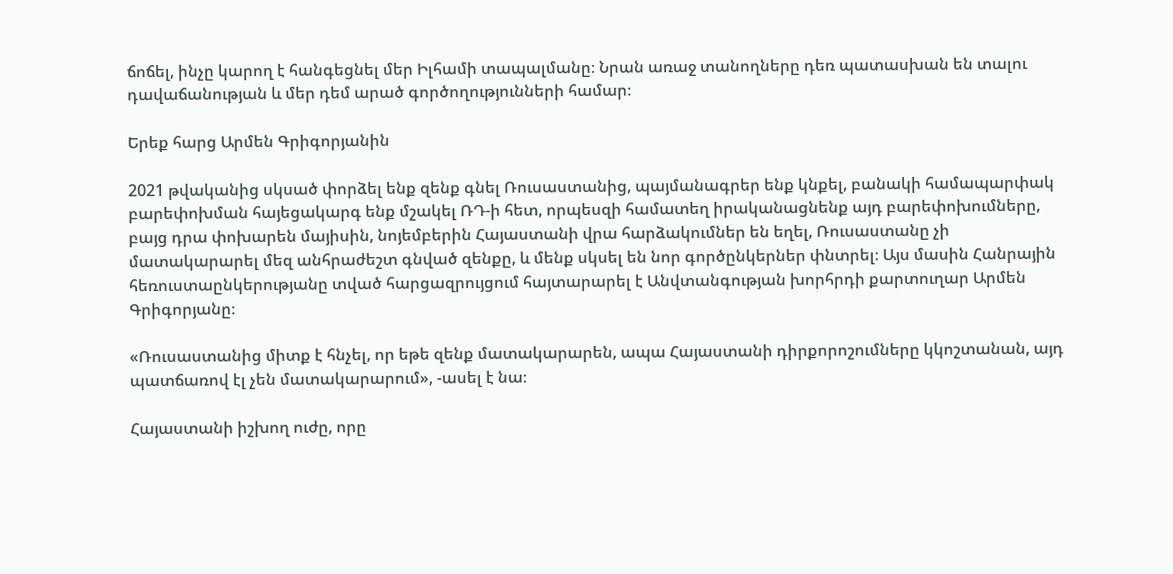ճոճել, ինչը կարող է հանգեցնել մեր Իլհամի տապալմանը։ Նրան առաջ տանողները դեռ պատասխան են տալու դավաճանության և մեր դեմ արած գործողությունների համար։

Երեք հարց Արմեն Գրիգորյանին

2021 թվականից սկսած փորձել ենք զենք գնել Ռուսաստանից, պայմանագրեր ենք կնքել, բանակի համապարփակ բարեփոխման հայեցակարգ ենք մշակել ՌԴ-ի հետ, որպեսզի համատեղ իրականացնենք այդ բարեփոխումները, բայց դրա փոխարեն մայիսին, նոյեմբերին Հայաստանի վրա հարձակումներ են եղել, Ռուսաստանը չի մատակարարել մեզ անհրաժեշտ գնված զենքը, և մենք սկսել են նոր գործընկերներ փնտրել։ Այս մասին Հանրային հեռուստաընկերությանը տված հարցազրույցում հայտարարել է Անվտանգության խորհրդի քարտուղար Արմեն Գրիգորյանը։

«Ռուսաստանից միտք է հնչել, որ եթե զենք մատակարարեն, ապա Հայաստանի դիրքորոշումները կկոշտանան, այդ պատճառով էլ չեն մատակարարում», -ասել է նա։

Հայաստանի իշխող ուժը, որը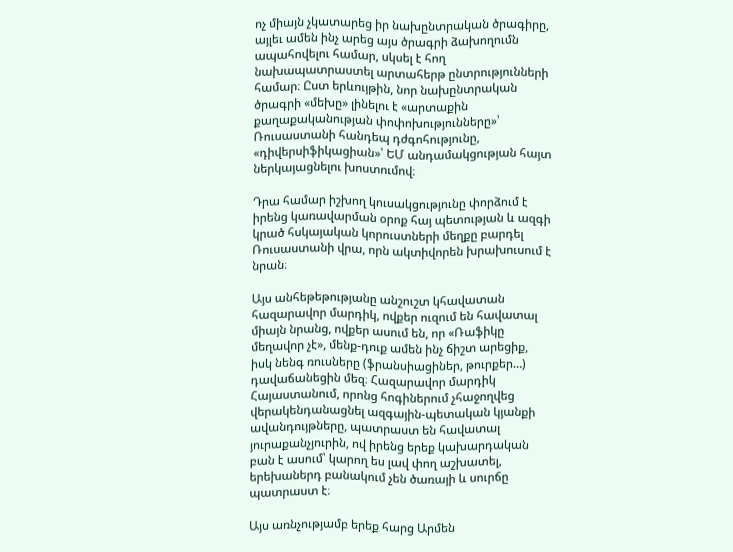ոչ միայն չկատարեց իր նախընտրական ծրագիրը, այլեւ ամեն ինչ արեց այս ծրագրի ձախողումն ապահովելու համար, սկսել է հող նախապատրաստել արտահերթ ընտրությունների համար։ Ըստ երևույթին, նոր նախընտրական ծրագրի «մեխը» լինելու է «արտաքին քաղաքականության փոփոխությունները»՝ Ռուսաստանի հանդեպ դժգոհությունը, «դիվերսիֆիկացիան»՝ ԵՄ անդամակցության հայտ ներկայացնելու խոստումով։

Դրա համար իշխող կուսակցությունը փորձում է իրենց կառավարման օրոք հայ պետության և ազգի կրած հսկայական կորուստների մեղքը բարդել Ռուսաստանի վրա, որն ակտիվորեն խրախուսում է նրան։

Այս անհեթեթությանը անշուշտ կհավատան հազարավոր մարդիկ, ովքեր ուզում են հավատալ միայն նրանց, ովքեր ասում են, որ «Ռաֆիկը մեղավոր չէ», մենք-դուք ամեն ինչ ճիշտ արեցիք, իսկ նենգ ռուսները (ֆրանսիացիներ, թուրքեր…) դավաճանեցին մեզ։ Հազարավոր մարդիկ Հայաստանում, որոնց հոգիներում չհաջողվեց վերակենդանացնել ազգային-պետական կյանքի ավանդույթները, պատրաստ են հավատալ յուրաքանչյուրին, ով իրենց երեք կախարդական բան է ասում՝ կարող ես լավ փող աշխատել, երեխաներդ բանակում չեն ծառայի և սուրճը պատրաստ է։

Այս առնչությամբ երեք հարց Արմեն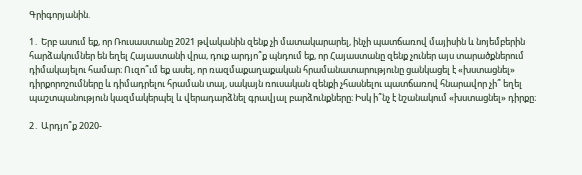Գրիգորյանին.

1․ Երբ ասում եք, որ Ռուսաստանը 2021 թվականին զենք չի մատակարարել, ինչի պատճառով մայիսին և նոյեմբերին հարձակումներ են եղել Հայաստանի վրա, դուք արդյո՞ք պնդում եք, որ Հայաստանը զենք չուներ այս տարածքներում դիմակայելու համար։ Ուզո՞ւմ եք ասել, որ ռազմաքաղաքական հրամանատարությունը ցանկացել է «խստացնել» դիրքորոշումները և դիմադրելու հրաման տալ, սակայն ռուսական զենքի չհասնելու պատճառով հնարավոր չի՞ եղել պաշտպանություն կազմակերպել և վերադարձնել գրավյալ բարձունքները։ Իսկ ի՞նչ է նշանակում «խստացնել» դիրքը։

2․ Արդյո՞ք 2020-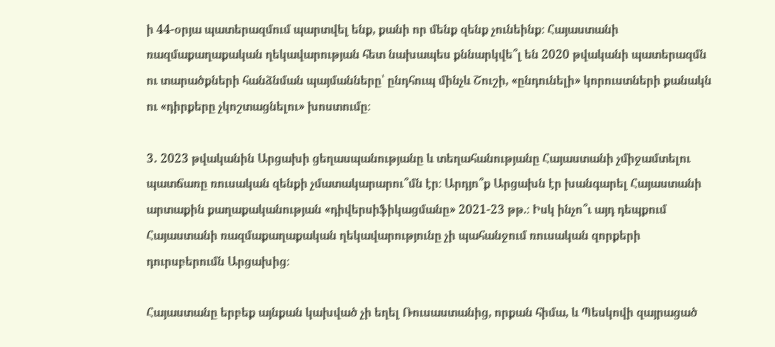ի 44-օրյա պատերազմում պարտվել ենք, քանի որ մենք զենք չունեինք։ Հայաստանի ռազմաքաղաքական ղեկավարության հետ նախապես քննարկվե՞լ են 2020 թվականի պատերազմն ու տարածքների հանձնման պայմանները՝ ընդհուպ մինչև Շուշի, «ընդունելի» կորուստների քանակն ու «դիրքերը չկոշտացնելու» խոստումը։

3․ 2023 թվականին Արցախի ցեղասպանությանը և տեղահանությանը Հայաստանի չմիջամտելու պատճառը ռուսական զենքի չմատակարարու՞մն էր։ Արդյո՞ք Արցախն էր խանգարել Հայաստանի արտաքին քաղաքականության «դիվերսիֆիկացմանը» 2021-23 թթ.։ Իսկ ինչո՞ւ այդ դեպքում Հայաստանի ռազմաքաղաքական ղեկավարությունը չի պահանջում ռուսական զորքերի դուրսբերումն Արցախից։

Հայաստանը երբեք այնքան կախված չի եղել Ռուսաստանից, որքան հիմա, և Պեսկովի զայրացած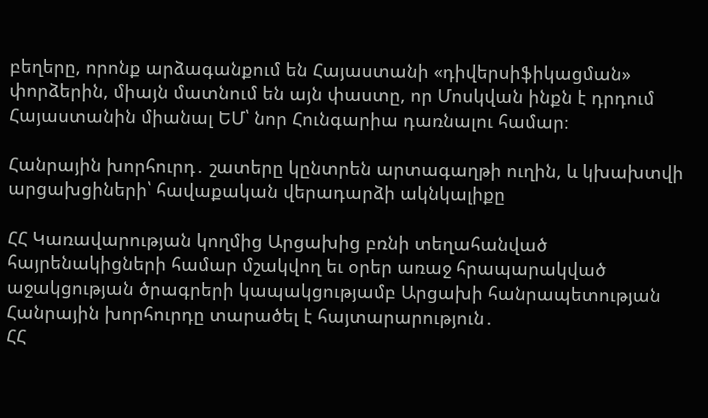բեղերը, որոնք արձագանքում են Հայաստանի «դիվերսիֆիկացման» փորձերին, միայն մատնում են այն փաստը, որ Մոսկվան ինքն է դրդում Հայաստանին միանալ ԵՄ՝ նոր Հունգարիա դառնալու համար։

Հանրային խորհուրդ․ շատերը կընտրեն արտագաղթի ուղին, և կխախտվի արցախցիների՝ հավաքական վերադարձի ակնկալիքը

ՀՀ Կառավարության կողմից Արցախից բռնի տեղահանված հայրենակիցների համար մշակվող եւ օրեր առաջ հրապարակված աջակցության ծրագրերի կապակցությամբ Արցախի հանրապետության Հանրային խորհուրդը տարածել է հայտարարություն․
ՀՀ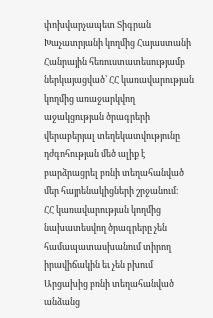փոխվարչապետ Տիգրան Խաչատրյանի կողմից Հայաստանի Հանրային հեռուստատեսությամբ ներկայացված՝ ՀՀ կառավարության կողմից առաջարկվող աջակցության ծրագրերի վերաբերյալ տեղեկատվությունը դժգոհության մեծ ալիք է բարձրացրել բռնի տեղահանված մեր հայրենակիցների շրջանում։
ՀՀ կառավարության կողմից նախատեսվող ծրագրերը չեն համապատասխանում տիրող իրավիճակին եւ չեն բխում Արցախից բռնի տեղահանված անձանց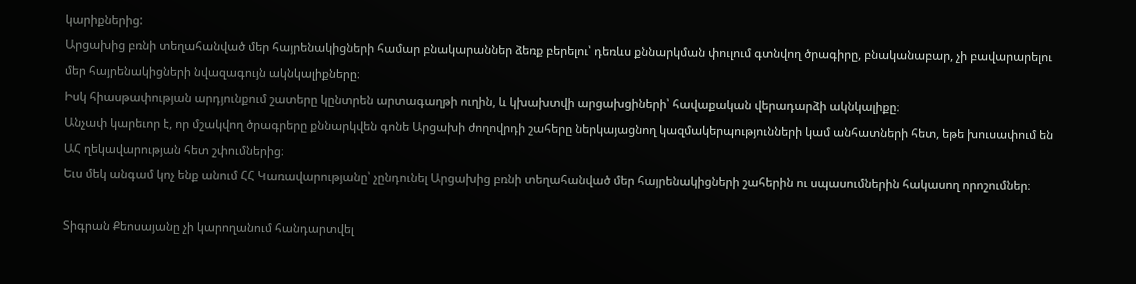կարիքներից:
Արցախից բռնի տեղահանված մեր հայրենակիցների համար բնակարաններ ձեռք բերելու՝ դեռևս քննարկման փուլում գտնվող ծրագիրը, բնականաբար, չի բավարարելու մեր հայրենակիցների նվազագույն ակնկալիքները։
Իսկ հիասթափության արդյունքում շատերը կընտրեն արտագաղթի ուղին, և կխախտվի արցախցիների՝ հավաքական վերադարձի ակնկալիքը։
Անչափ կարեւոր է, որ մշակվող ծրագրերը քննարկվեն գոնե Արցախի ժողովրդի շահերը ներկայացնող կազմակերպությունների կամ անհատների հետ, եթե խուսափում են ԱՀ ղեկավարության հետ շփումներից։
Եւս մեկ անգամ կոչ ենք անում ՀՀ Կառավարությանը՝ չընդունել Արցախից բռնի տեղահանված մեր հայրենակիցների շահերին ու սպասումներին հակասող որոշումներ։

Տիգրան Քեոսայանը չի կարողանում հանդարտվել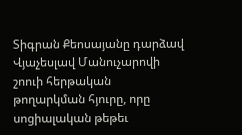Տիգրան Քեոսայանը դարձավ Վյաչեսլավ Մանուչարովի շոուի հերթական թողարկման հյուրը, որը սոցիալական թեթեւ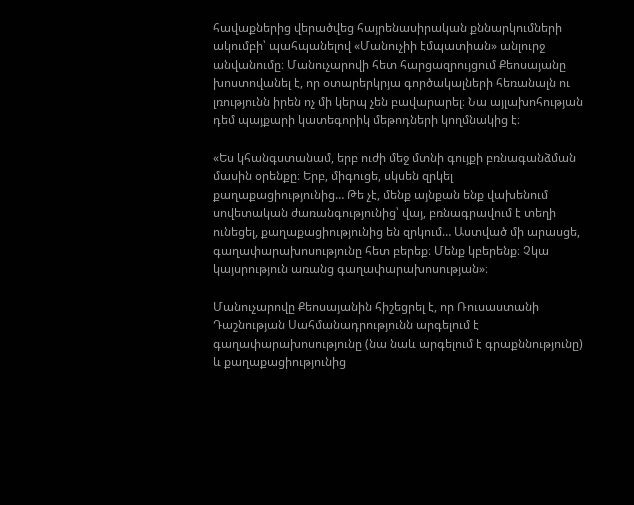հավաքներից վերածվեց հայրենասիրական քննարկումների ակումբի՝ պահպանելով «Մանուչիի էմպատիան» անլուրջ անվանումը։ Մանուչարովի հետ հարցազրույցում Քեոսայանը խոստովանել է, որ օտարերկրյա գործակալների հեռանալն ու լռությունն իրեն ոչ մի կերպ չեն բավարարել։ Նա այլախոհության դեմ պայքարի կատեգորիկ մեթոդների կողմնակից է։

«Ես կհանգստանամ, երբ ուժի մեջ մտնի գույքի բռնագանձման մասին օրենքը։ Երբ, միգուցե, սկսեն զրկել քաղաքացիությունից… Թե չէ, մենք այնքան ենք վախենում սովետական ժառանգությունից՝ վայ, բռնագրավում է տեղի ունեցել, քաղաքացիությունից են զրկում… Աստված մի արասցե, գաղափարախոսությունը հետ բերեք։ Մենք կբերենք։ Չկա կայսրություն առանց գաղափարախոսության»։

Մանուչարովը Քեոսայանին հիշեցրել է, որ Ռուսաստանի Դաշնության Սահմանադրությունն արգելում է գաղափարախոսությունը (նա նաև արգելում է գրաքննությունը) և քաղաքացիությունից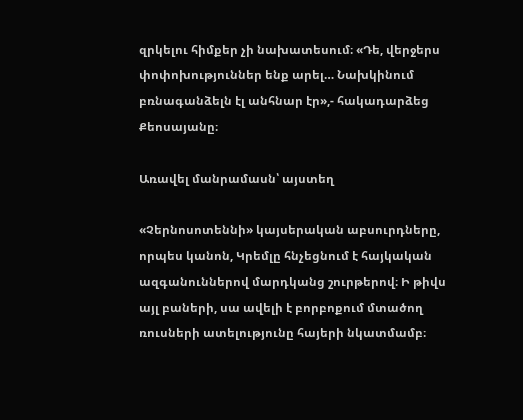զրկելու հիմքեր չի նախատեսում։ «Դե, վերջերս փոփոխություններ ենք արել… Նախկինում բռնագանձելն էլ անհնար էր»,- հակադարձեց Քեոսայանը։

Առավել մանրամասն՝ այստեղ

«Չերնոսոտեննի» կայսերական աբսուրդները, որպես կանոն, Կրեմլը հնչեցնում է հայկական ազգանուններով մարդկանց շուրթերով։ Ի թիվս այլ բաների, սա ավելի է բորբոքում մտածող ռուսների ատելությունը հայերի նկատմամբ։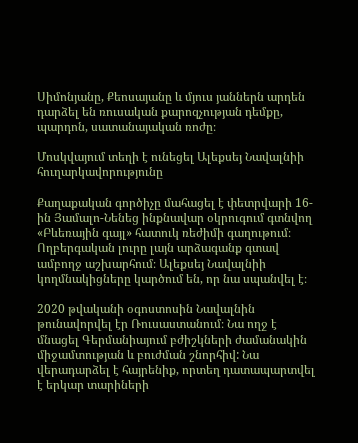Սիմոնյանը, Քեոսայանը և մյուս յաններն արդեն դարձել են ռուսական քարոզչության դեմքը, պարդոն, սատանայական ռոժը։

Մոսկվայում տեղի է ունեցել Ալեքսեյ Նավալնիի հուղարկավորությունը

Քաղաքական գործիչը մահացել է փետրվարի 16-ին Յամալո-Նենեց ինքնավար օկրուգում գտնվող «Բևեռային գայլ» հատուկ ռեժիմի գաղութում։ Ողբերգական լուրը լայն արձագանք գտավ ամբողջ աշխարհում։ Ալեքսեյ Նավալնիի կողմնակիցները կարծում են, որ նա սպանվել է։

2020 թվականի օգոստոսին Նավալնին թունավորվել էր Ռուսաստանում։ Նա ողջ է մնացել Գերմանիայում բժիշկների ժամանակին միջամտության և բուժման շնորհիվ: Նա վերադարձել է հայրենիք, որտեղ դատապարտվել է երկար տարիների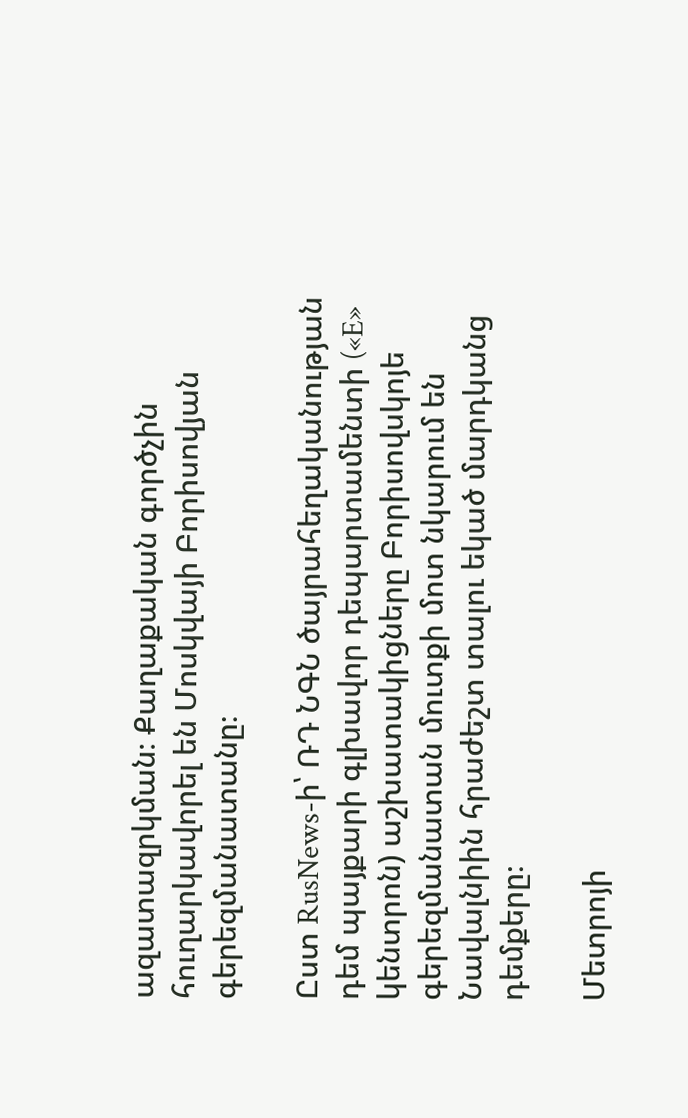ազատազրկման։ Քաղաքական գործչին հուղարկավորել են Մոսկվայի Բորիսովյան գերեզմանատանը։

Ըստ RusNews-ի՝ ՌԴ ՆԳՆ ծայրահեղականության դեմ պայքարի գլխավոր դեպարտամենտի («E» կենտրոն) աշխատակիցները Բորիսովսկոյե գերեզմանատան մուտքի մոտ նկարում են Նավալնիին հրաժեշտ տալու եկած մարդկանց դեմքերը։

Մետրոյի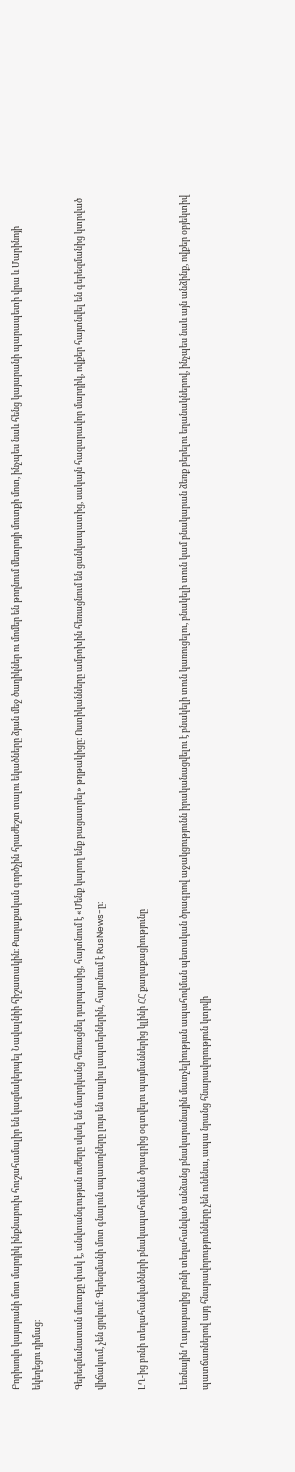Բորիսովո կայարանի մոտ մարդիկ ինքնաբուխ հուշահամալիր են կազմակերպել Նավալնիի հիշատակին։ Քաղաքական գործչին հրաժեշտ տալու եկածները ձյան մեջ ծաղիկներ ու մոմեր են թողնում մետրոյի մուտքի մոտ, ինչպես նաև հենց կայարանի պարապետի վրա և Մարինոյի եկեղեցու դիմաց։

Գերեզմանատան մուտքը փակ է, անվտանգության ուժերը սկսել են մարդկանց հեռացնել դարպասից, հայտնում է «Մենք կարող ենք բացատրել» թղթակիցը։ Ոստիկանները ամբոխին հեռացնում են ցանկապատից, սակայն հազարավոր մարդիկ, ովքեր հայտնվել են գերեզմանից կտրված վիճակում, չեն ցրվում։ Գերեզմանի մոտ գնալուն սպասողները լույս են տալիս լապտերներին, հայտնում է RusNews-ը։

ԼՂ-ից բռնի տեղահանվածների բնակապահովման ծրագրից օգտվելու պայմաններից կլինի ՀՀ քաղաքացիությունը

Լեռնային Ղարաբաղից բռնի տեղահանված անձանց բնակարանային մատչելիության ապահովման պետական ծրագրով աջակցությունն իրականացվելու է բնակելի տուն կառուցելու, բնակելի տուն կամ բնակարան ձեռք բերելու եղանակներով, ինչպես նաև այն անձինք, ովքեր օբյեկտիվ պատճառներով այդ հնարավորությունները չեն ունենա, ապա նրանց հնարավորություն կտրվի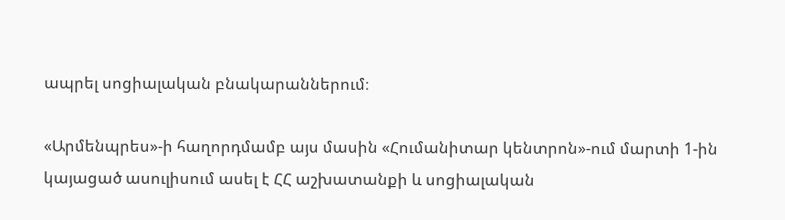ապրել սոցիալական բնակարաններում։

«Արմենպրես»-ի հաղորդմամբ այս մասին «Հումանիտար կենտրոն»-ում մարտի 1-ին կայացած ասուլիսում ասել է ՀՀ աշխատանքի և սոցիալական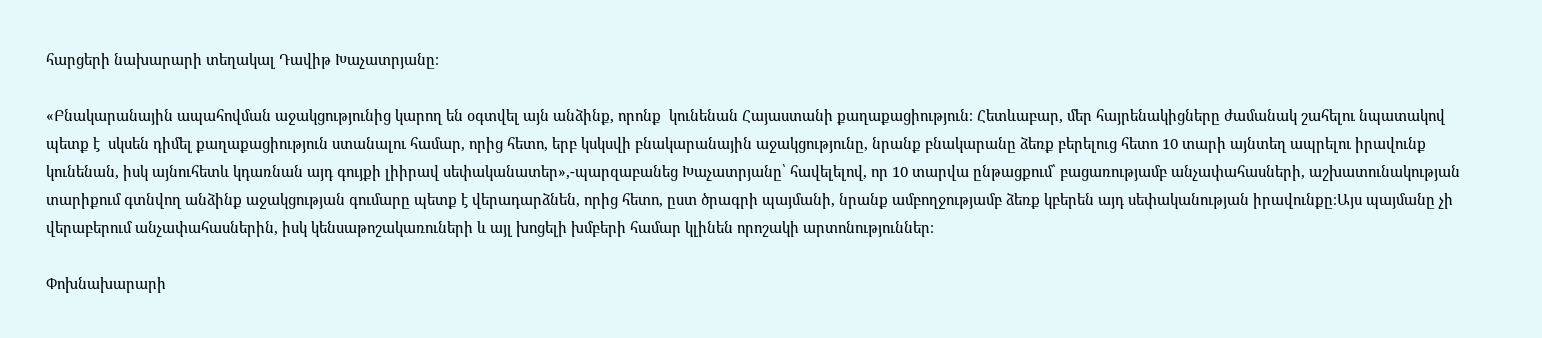հարցերի նախարարի տեղակալ Դավիթ Խաչատրյանը։

«Բնակարանային ապահովման աջակցությունից կարող են օգտվել այն անձինք, որոնք  կունենան Հայաստանի քաղաքացիություն։ Հետևաբար, մեր հայրենակիցները ժամանակ շահելու նպատակով պետք է  սկսեն դիմել քաղաքացիություն ստանալու համար, որից հետո, երբ կսկսվի բնակարանային աջակցությունը, նրանք բնակարանը ձեռք բերելուց հետո 10 տարի այնտեղ ապրելու իրավունք կունենան, իսկ այնուհետև կդառնան այդ գույքի լիիրավ սեփականատեր»,-պարզաբանեց Խաչատրյանը՝ հավելելով, որ 10 տարվա ընթացքում՝ բացառությամբ անչափահասների, աշխատունակության տարիքում գտնվող անձինք աջակցության գումարը պետք է վերադարձնեն, որից հետո, ըստ ծրագրի պայմանի, նրանք ամբողջությամբ ձեռք կբերեն այդ սեփականության իրավունքը։Այս պայմանը չի վերաբերում անչափահասներին, իսկ կենսաթոշակառուների և այլ խոցելի խմբերի համար կլինեն որոշակի արտոնություններ։

Փոխնախարարի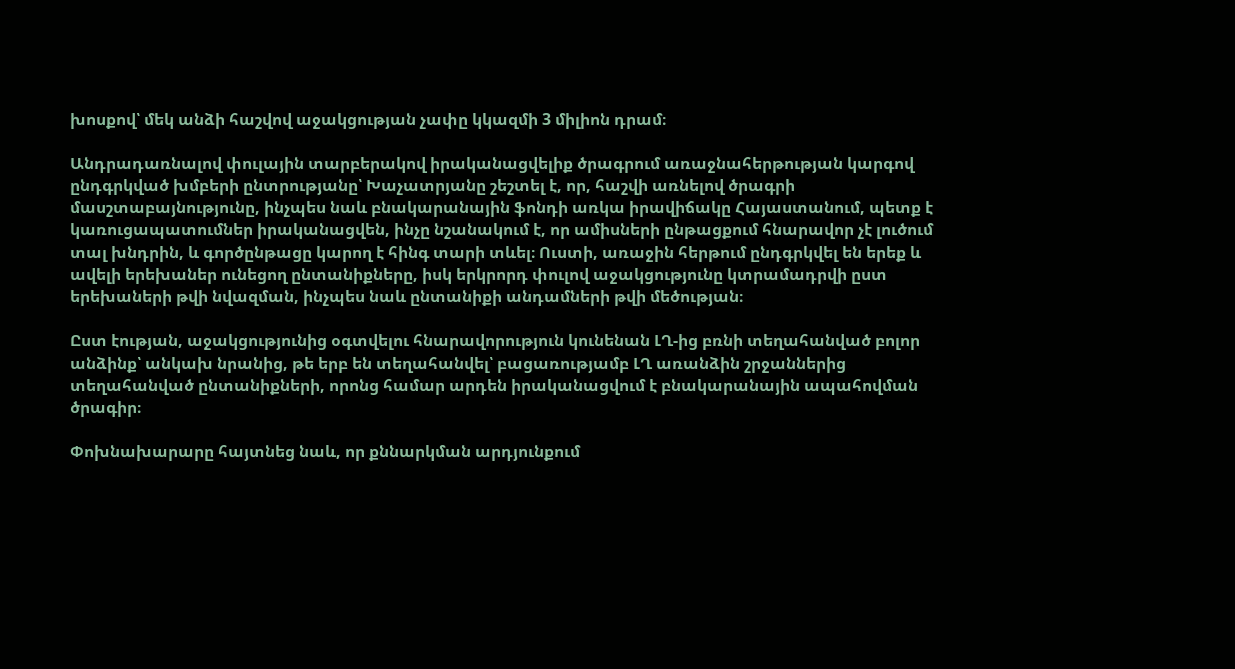խոսքով՝ մեկ անձի հաշվով աջակցության չափը կկազմի 3 միլիոն դրամ։

Անդրադառնալով փուլային տարբերակով իրականացվելիք ծրագրում առաջնահերթության կարգով ընդգրկված խմբերի ընտրությանը՝ Խաչատրյանը շեշտել է, որ, հաշվի առնելով ծրագրի մասշտաբայնությունը, ինչպես նաև բնակարանային ֆոնդի առկա իրավիճակը Հայաստանում, պետք է կառուցապատումներ իրականացվեն, ինչը նշանակում է, որ ամիսների ընթացքում հնարավոր չէ լուծում տալ խնդրին, և գործընթացը կարող է հինգ տարի տևել։ Ուստի, առաջին հերթում ընդգրկվել են երեք և ավելի երեխաներ ունեցող ընտանիքները, իսկ երկրորդ փուլով աջակցությունը կտրամադրվի ըստ երեխաների թվի նվազման, ինչպես նաև ընտանիքի անդամների թվի մեծության։

Ըստ էության, աջակցությունից օգտվելու հնարավորություն կունենան ԼՂ-ից բռնի տեղահանված բոլոր անձինք՝ անկախ նրանից, թե երբ են տեղահանվել՝ բացառությամբ ԼՂ առանձին շրջաններից տեղահանված ընտանիքների, որոնց համար արդեն իրականացվում է բնակարանային ապահովման ծրագիր։

Փոխնախարարը հայտնեց նաև, որ քննարկման արդյունքում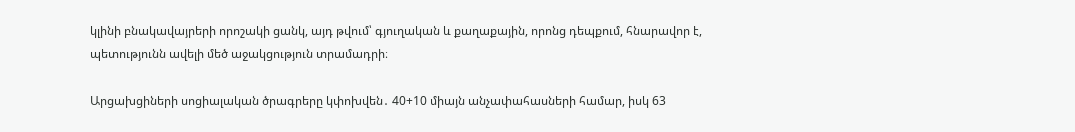կլինի բնակավայրերի որոշակի ցանկ, այդ թվում՝ գյուղական և քաղաքային, որոնց դեպքում, հնարավոր է, պետությունն ավելի մեծ աջակցություն տրամադրի։

Արցախցիների սոցիալական ծրագրերը կփոխվեն․ 40+10 միայն անչափահասների համար, իսկ 63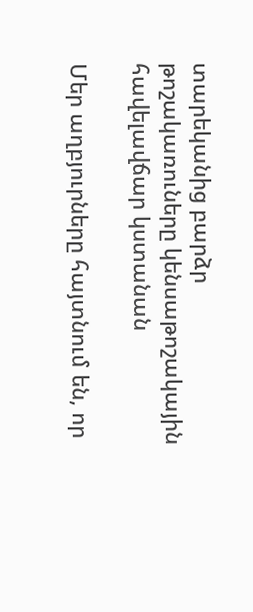տարեկանից բարձր թոշակառուները կենսաթոշակային հավելավճար կստանան

Մեր աղբյուրները հայտնում են, որ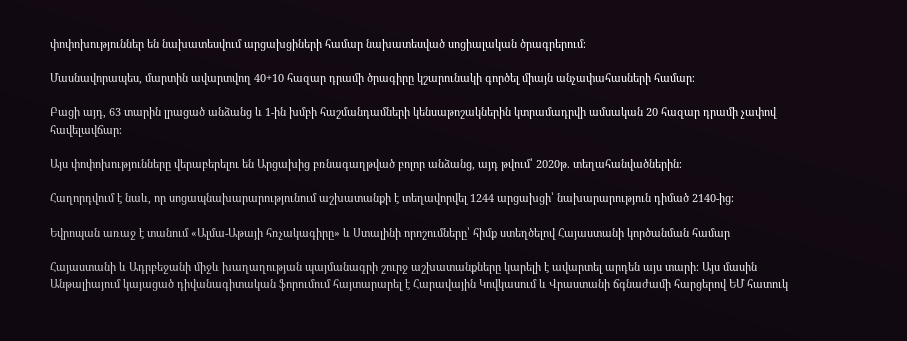փոփոխություններ են նախատեսվում արցախցիների համար նախատեսված սոցիալական ծրագրերում։

Մասնավորապես, մարտին ավարտվող 40+10 հազար դրամի ծրագիրը կշարունակի գործել միայն անչափահասների համար։

Բացի այդ, 63 տարին լրացած անձանց և 1-ին խմբի հաշմանդամների կենսաթոշակներին կտրամադրվի ամսական 20 հազար դրամի չափով հավելավճար։

Այս փոփոխությունները վերաբերելու են Արցախից բռնագաղթված բոլոր անձանց, այդ թվում՝ 2020թ. տեղահանվածներին։

Հաղորդվում է նաև, որ սոցապնախարարությունում աշխատանքի է տեղավորվել 1244 արցախցի՝ նախարարություն դիմած 2140-ից։

Եվրոպան առաջ է տանում «Ալմա-Աթայի հռչակագիրը» և Ստալինի որոշումները՝ հիմք ստեղծելով Հայաստանի կործանման համար

Հայաստանի և Ադրբեջանի միջև խաղաղության պայմանագրի շուրջ աշխատանքները կարելի է ավարտել արդեն այս տարի։ Այս մասին Անթալիայում կայացած դիվանագիտական ֆորումում հայտարարել է Հարավային Կովկասում և Վրաստանի ճգնաժամի հարցերով ԵՄ հատուկ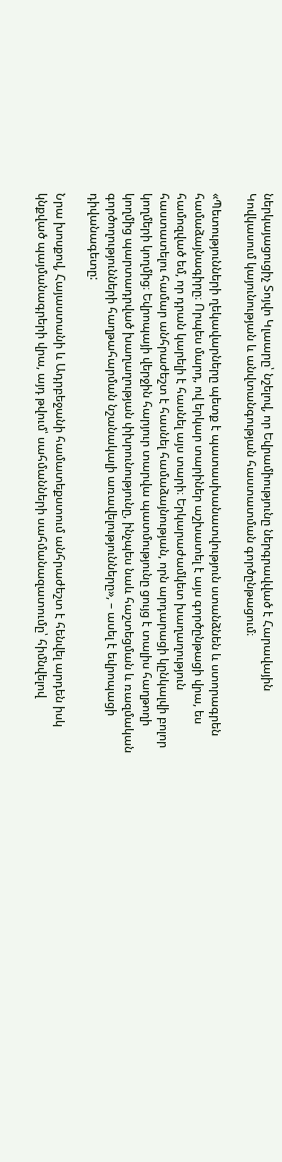ներկայացուցիչ Տոյվո Կլաարը՝ նշելով, որ Եվրամիությունը ներգրավված է Հարավային Կովկասում կայունության և անվտանգության հաստատման գործընթացում։

«Պետությունների ղեկավարները պետք է պատասխանատվություն ստանձնեն և ստորագրեն համաձայնագիրը։ Որպես մարդ, ով երկար տարիներ աշխատել է այս գործընթացի վրա, ես համոզված եմ, որ դրան կարելի է հասնել այս տարի։ Երկարաժամկետ խաղաղություն հաստատելու համար անհրաժեշտ է հասնել համաձայնության, որն արդարացի կընկալվի բոլոր կողմերի կողմից։ Եվրոպայի վերջին հարյուր տարվա պատմությունը ցույց է տալիս հաղթողի կողմից պարտադրված խաղաղության փխրունությունը, ինչպես նաև հաշտեցման և ռազմական գործողությունների հաղթահարման նշանակալի առավելությունները», – ասել է եվրոպացի դիվանագետը:

Նրա խոսքով, Հայաստանի և Ադրբեջանի համատեքստում անհրաժեշտ է հենվել արդեն իսկ կնքված պայմանագրերի վրա, այդ թվում՝ սահմանների սահմանազատումը՝ հիմնվելով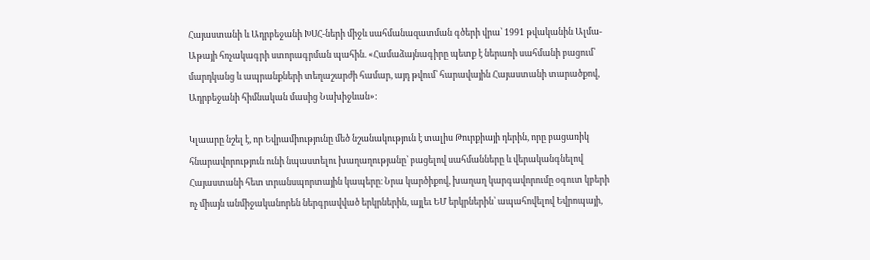Հայաստանի և Ադրբեջանի ԽՍՀ-ների միջև սահմանազատման գծերի վրա՝ 1991 թվականին Ալմա-Աթայի հռչակագրի ստորագրման պահին. «Համաձայնագիրը պետք է ներառի սահմանի բացում՝ մարդկանց և ապրանքների տեղաշարժի համար, այդ թվում՝ հարավային Հայաստանի տարածքով, Ադրբեջանի հիմնական մասից Նախիջևան»:

Կլաարը նշել է, որ Եվրամիությունը մեծ նշանակություն է տալիս Թուրքիայի դերին, որը բացառիկ հնարավորություն ունի նպաստելու խաղաղությանը՝ բացելով սահմանները և վերականգնելով Հայաստանի հետ տրանսպորտային կապերը։ Նրա կարծիքով, խաղաղ կարգավորումը օգուտ կբերի ոչ միայն անմիջականորեն ներգրավված երկրներին, այլեւ ԵՄ երկրներին՝ ապահովելով Եվրոպայի,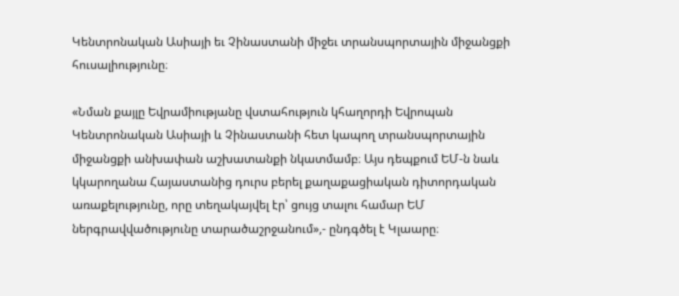Կենտրոնական Ասիայի եւ Չինաստանի միջեւ տրանսպորտային միջանցքի հուսալիությունը։

«Նման քայլը Եվրամիությանը վստահություն կհաղորդի Եվրոպան Կենտրոնական Ասիայի և Չինաստանի հետ կապող տրանսպորտային միջանցքի անխափան աշխատանքի նկատմամբ։ Այս դեպքում ԵՄ-ն նաև կկարողանա Հայաստանից դուրս բերել քաղաքացիական դիտորդական առաքելությունը, որը տեղակայվել էր՝ ցույց տալու համար ԵՄ ներգրավվածությունը տարածաշրջանում»,- ընդգծել է Կլաարը։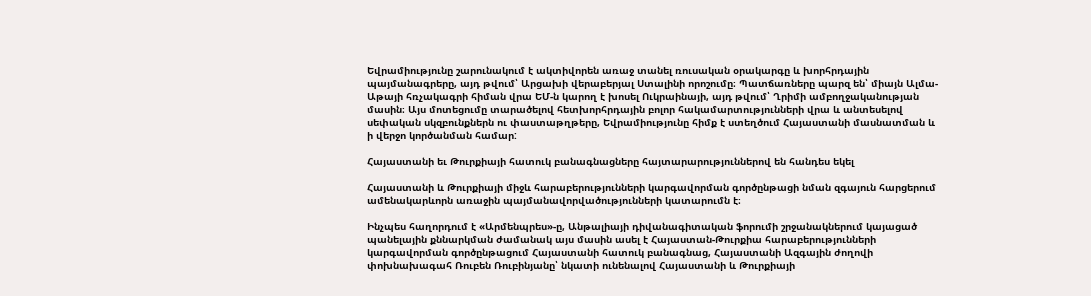Եվրամիությունը շարունակում է ակտիվորեն առաջ տանել ռուսական օրակարգը և խորհրդային պայմանագրերը, այդ թվում՝ Արցախի վերաբերյալ Ստալինի որոշումը։ Պատճառները պարզ են՝ միայն Ալմա-Աթայի հռչակագրի հիման վրա ԵՄ-ն կարող է խոսել Ուկրաինայի, այդ թվում՝ Ղրիմի ամբողջականության մասին։ Այս մոտեցումը տարածելով հետխորհրդային բոլոր հակամարտությունների վրա և անտեսելով սեփական սկզբունքներն ու փաստաթղթերը, Եվրամիությունը հիմք է ստեղծում Հայաստանի մասնատման և ի վերջո կործանման համար:

Հայաստանի եւ Թուրքիայի հատուկ բանագնացները հայտարարություններով են հանդես եկել

Հայաստանի և Թուրքիայի միջև հարաբերությունների կարգավորման գործընթացի նման զգայուն հարցերում ամենակարևորն առաջին պայմանավորվածությունների կատարումն է։

Ինչպես հաղորդում է «Արմենպրես»-ը, Անթալիայի դիվանագիտական ֆորումի շրջանակներում կայացած պանելային քննարկման ժամանակ այս մասին ասել է Հայաստան-Թուրքիա հարաբերությունների կարգավորման գործընթացում Հայաստանի հատուկ բանագնաց, Հայաստանի Ազգային ժողովի փոխնախագահ Ռուբեն Ռուբինյանը՝ նկատի ունենալով Հայաստանի և Թուրքիայի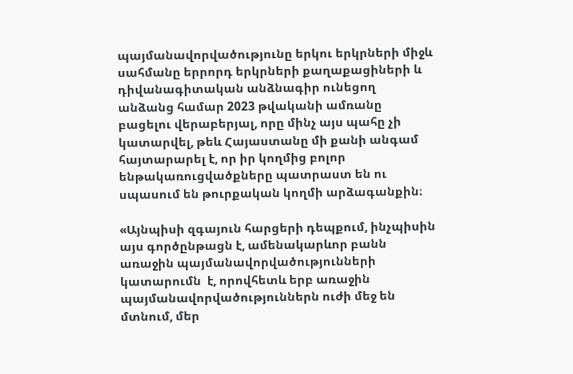պայմանավորվածությունը երկու երկրների միջև սահմանը երրորդ երկրների քաղաքացիների և դիվանագիտական անձնագիր ունեցող անձանց համար 2023 թվականի ամռանը բացելու վերաբերյալ, որը մինչ այս պահը չի կատարվել, թեև Հայաստանը մի քանի անգամ հայտարարել է, որ իր կողմից բոլոր ենթակառուցվածքները պատրաստ են ու սպասում են թուրքական կողմի արձագանքին։

«Այնպիսի զգայուն հարցերի դեպքում, ինչպիսին այս գործընթացն է, ամենակարևոր բանն առաջին պայմանավորվածությունների կատարումն  է, որովհետև երբ առաջին պայմանավորվածություններն ուժի մեջ են մտնում, մեր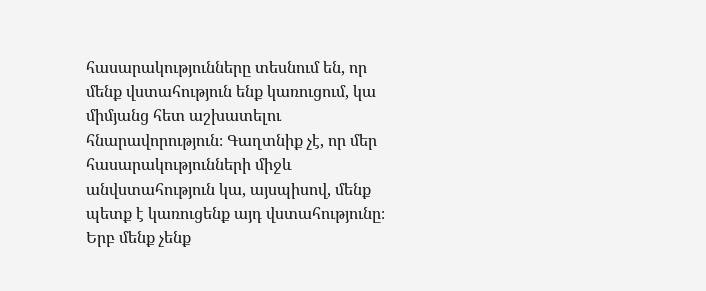հասարակությունները տեսնում են, որ մենք վստահություն ենք կառուցում, կա միմյանց հետ աշխատելու հնարավորություն։ Գաղտնիք չէ, որ մեր հասարակությունների միջև անվստահություն կա, այսպիսով, մենք պետք է կառուցենք այդ վստահությունը։ Երբ մենք չենք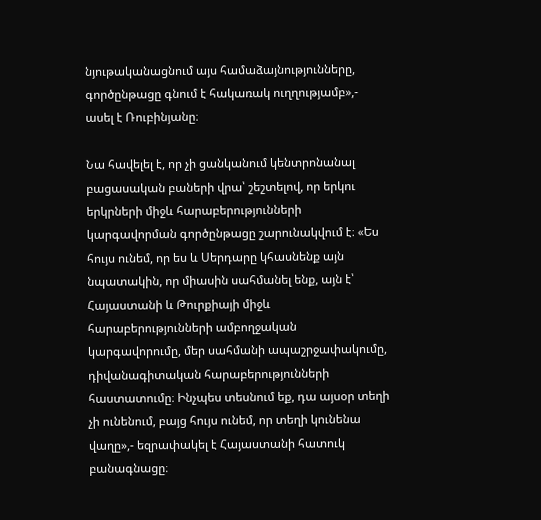նյութականացնում այս համաձայնությունները, գործընթացը գնում է հակառակ ուղղությամբ»,- ասել է Ռուբինյանը։

Նա հավելել է, որ չի ցանկանում կենտրոնանալ բացասական բաների վրա՝ շեշտելով, որ երկու երկրների միջև հարաբերությունների կարգավորման գործընթացը շարունակվում է։ «Ես հույս ունեմ, որ ես և Սերդարը կհասնենք այն նպատակին, որ միասին սահմանել ենք, այն է՝ Հայաստանի և Թուրքիայի միջև հարաբերությունների ամբողջական կարգավորումը, մեր սահմանի ապաշրջափակումը, դիվանագիտական հարաբերությունների հաստատումը։ Ինչպես տեսնում եք, դա այսօր տեղի չի ունենում, բայց հույս ունեմ, որ տեղի կունենա վաղը»,- եզրափակել է Հայաստանի հատուկ բանագնացը։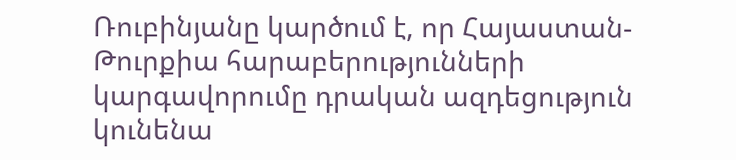Ռուբինյանը կարծում է, որ Հայաստան-Թուրքիա հարաբերությունների կարգավորումը դրական ազդեցություն կունենա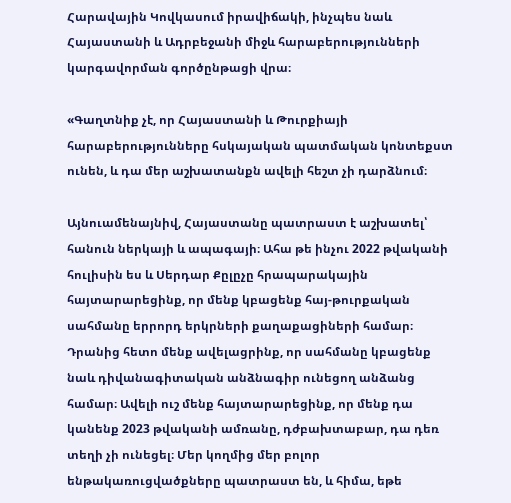Հարավային Կովկասում իրավիճակի, ինչպես նաև Հայաստանի և Ադրբեջանի միջև հարաբերությունների կարգավորման գործընթացի վրա։

«Գաղտնիք չէ, որ Հայաստանի և Թուրքիայի հարաբերությունները հսկայական պատմական կոնտեքստ ունեն, և դա մեր աշխատանքն ավելի հեշտ չի դարձնում։

Այնուամենայնիվ, Հայաստանը պատրաստ է աշխատել՝ հանուն ներկայի և ապագայի։ Ահա թե ինչու 2022 թվականի հուլիսին ես և Սերդար Քըլըչը հրապարակային հայտարարեցինք, որ մենք կբացենք հայ-թուրքական սահմանը երրորդ երկրների քաղաքացիների համար։ Դրանից հետո մենք ավելացրինք, որ սահմանը կբացենք նաև դիվանագիտական անձնագիր ունեցող անձանց համար։ Ավելի ուշ մենք հայտարարեցինք, որ մենք դա կանենք 2023 թվականի ամռանը, դժբախտաբար, դա դեռ տեղի չի ունեցել։ Մեր կողմից մեր բոլոր ենթակառուցվածքները պատրաստ են, և հիմա, եթե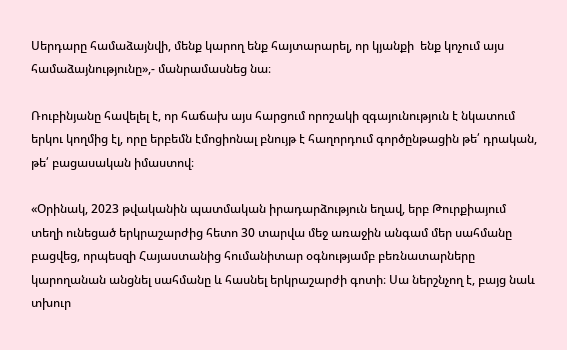Սերդարը համաձայնվի, մենք կարող ենք հայտարարել, որ կյանքի  ենք կոչում այս համաձայնությունը»,- մանրամասնեց նա։

Ռուբինյանը հավելել է, որ հաճախ այս հարցում որոշակի զգայունություն է նկատում երկու կողմից էլ, որը երբեմն էմոցիոնալ բնույթ է հաղորդում գործընթացին թե՛ դրական, թե՛ բացասական իմաստով։

«Օրինակ, 2023 թվականին պատմական իրադարձություն եղավ, երբ Թուրքիայում տեղի ունեցած երկրաշարժից հետո 30 տարվա մեջ առաջին անգամ մեր սահմանը բացվեց, որպեսզի Հայաստանից հումանիտար օգնությամբ բեռնատարները կարողանան անցնել սահմանը և հասնել երկրաշարժի գոտի։ Սա ներշնչող է, բայց նաև տխուր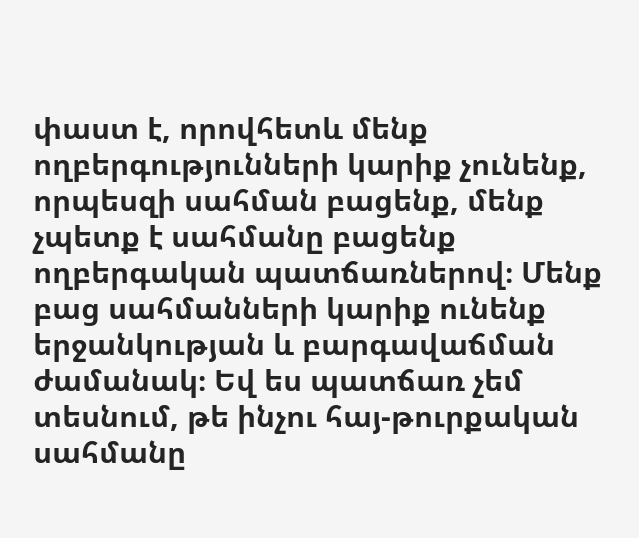փաստ է, որովհետև մենք ողբերգությունների կարիք չունենք, որպեսզի սահման բացենք, մենք չպետք է սահմանը բացենք ողբերգական պատճառներով։ Մենք բաց սահմանների կարիք ունենք երջանկության և բարգավաճման ժամանակ։ Եվ ես պատճառ չեմ տեսնում, թե ինչու հայ-թուրքական սահմանը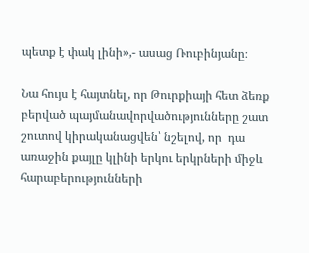պետք է փակ լինի»,- ասաց Ռուբինյանը։

Նա հույս է հայտնել, որ Թուրքիայի հետ ձեռք բերված պայմանավորվածությունները շատ շուտով կիրականացվեն՝ նշելով, որ  դա առաջին քայլը կլինի երկու երկրների միջև հարաբերությունների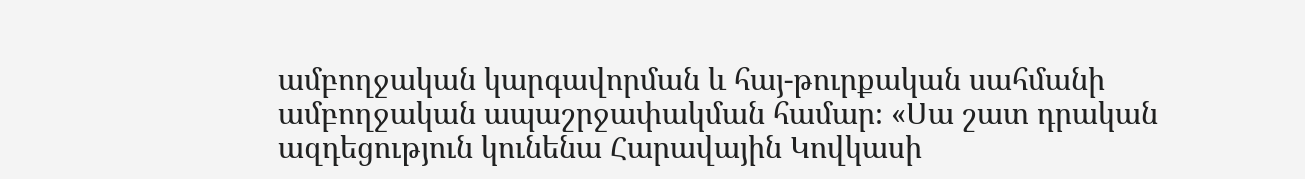ամբողջական կարգավորման և հայ-թուրքական սահմանի ամբողջական ապաշրջափակման համար։ «Սա շատ դրական ազդեցություն կունենա Հարավային Կովկասի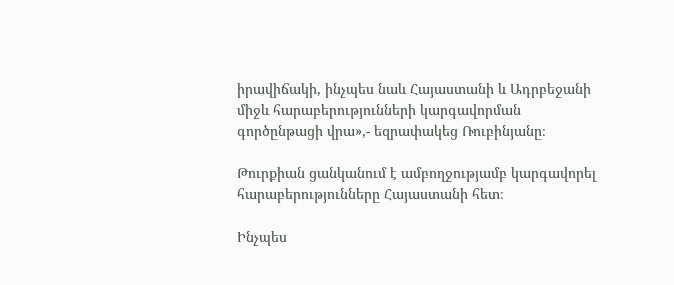իրավիճակի, ինչպես նաև Հայաստանի և Ադրբեջանի միջև հարաբերությունների կարգավորման գործընթացի վրա»,- եզրափակեց Ռուբինյանը։

Թուրքիան ցանկանում է ամբողջությամբ կարգավորել հարաբերությունները Հայաստանի հետ։

Ինչպես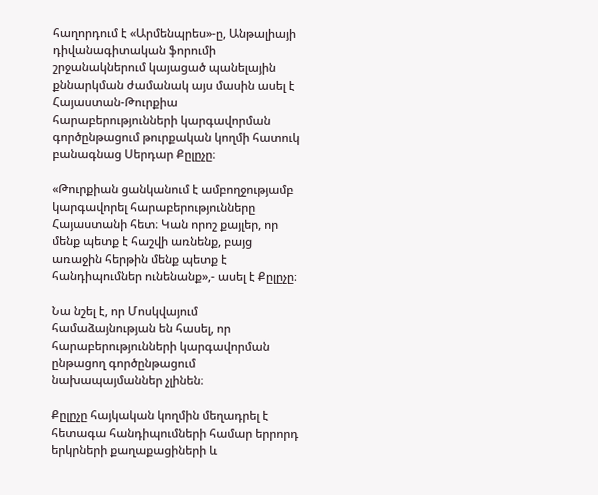հաղորդում է «Արմենպրես»-ը, Անթալիայի դիվանագիտական ֆորումի շրջանակներում կայացած պանելային քննարկման ժամանակ այս մասին ասել է Հայաստան-Թուրքիա հարաբերությունների կարգավորման գործընթացում թուրքական կողմի հատուկ բանագնաց Սերդար Քըլըչը։

«Թուրքիան ցանկանում է ամբողջությամբ կարգավորել հարաբերությունները Հայաստանի հետ։ Կան որոշ քայլեր, որ մենք պետք է հաշվի առնենք, բայց առաջին հերթին մենք պետք է հանդիպումներ ունենանք»,- ասել է Քըլըչը։

Նա նշել է, որ Մոսկվայում համաձայնության են հասել, որ հարաբերությունների կարգավորման ընթացող գործընթացում նախապայմաններ չլինեն։

Քըլըչը հայկական կողմին մեղադրել է հետագա հանդիպումների համար երրորդ երկրների քաղաքացիների և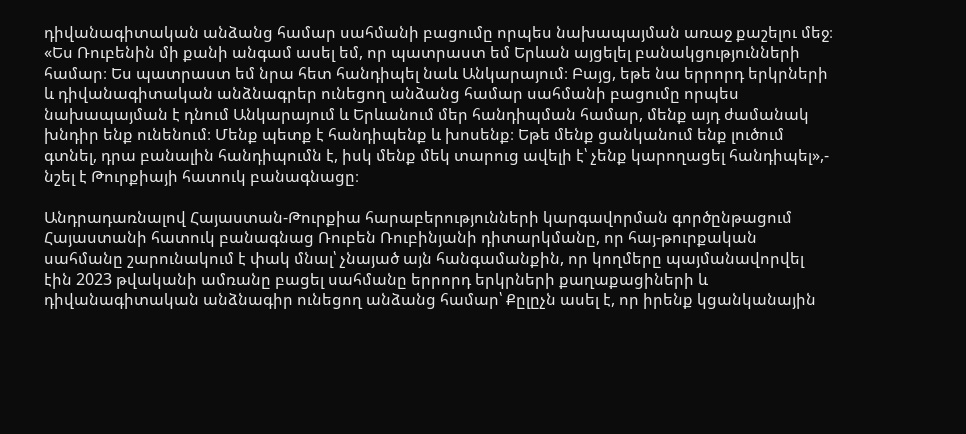դիվանագիտական անձանց համար սահմանի բացումը որպես նախապայման առաջ քաշելու մեջ։ «Ես Ռուբենին մի քանի անգամ ասել եմ, որ պատրաստ եմ Երևան այցելել բանակցությունների համար։ Ես պատրաստ եմ նրա հետ հանդիպել նաև Անկարայում։ Բայց, եթե նա երրորդ երկրների և դիվանագիտական անձնագրեր ունեցող անձանց համար սահմանի բացումը որպես նախապայման է դնում Անկարայում և Երևանում մեր հանդիպման համար, մենք այդ ժամանակ խնդիր ենք ունենում։ Մենք պետք է հանդիպենք և խոսենք։ Եթե մենք ցանկանում ենք լուծում գտնել, դրա բանալին հանդիպումն է, իսկ մենք մեկ տարուց ավելի է՝ չենք կարողացել հանդիպել»,- նշել է Թուրքիայի հատուկ բանագնացը։

Անդրադառնալով Հայաստան-Թուրքիա հարաբերությունների կարգավորման գործընթացում Հայաստանի հատուկ բանագնաց Ռուբեն Ռուբինյանի դիտարկմանը, որ հայ-թուրքական սահմանը շարունակում է փակ մնալ՝ չնայած այն հանգամանքին, որ կողմերը պայմանավորվել էին 2023 թվականի ամռանը բացել սահմանը երրորդ երկրների քաղաքացիների և դիվանագիտական անձնագիր ունեցող անձանց համար՝ Քըլըչն ասել է, որ իրենք կցանկանային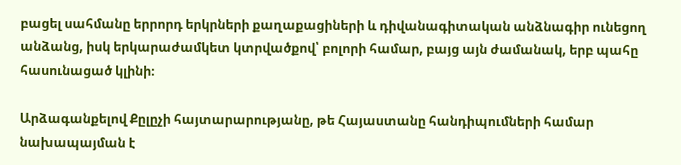բացել սահմանը երրորդ երկրների քաղաքացիների և դիվանագիտական անձնագիր ունեցող անձանց, իսկ երկարաժամկետ կտրվածքով՝ բոլորի համար, բայց այն ժամանակ, երբ պահը  հասունացած կլինի։

Արձագանքելով Քըլըչի հայտարարությանը, թե Հայաստանը հանդիպումների համար նախապայման է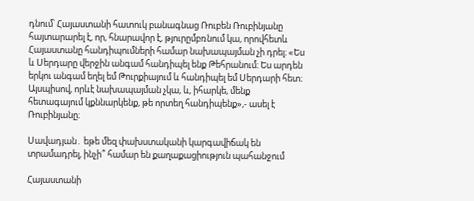դնում՝ Հայաստանի հատուկ բանագնաց Ռուբեն Ռուբինյանը հայտարարել է, որ, հնարավոր է, թյուրըմբռնում կա, որովհետև Հայաստանը հանդիպումների համար նախապայման չի դրել։ «Ես և Սերդարը վերջին անգամ հանդիպել ենք Թեհրանում։ Ես արդեն երկու անգամ եղել եմ Թուրքիայում և հանդիպել եմ Սերդարի հետ։ Այսպիսով, որևէ նախապայման չկա, և, իհարկե, մենք հետագայում կքննարկենք, թե որտեղ հանդիպենք»,- ասել է Ռուբինյանը։

Սավադյան․ եթե մեզ փախստականի կարգավիճակ են տրամադրել, ինչի՞ համար են քաղաքացիություն պահանջում

Հայաստանի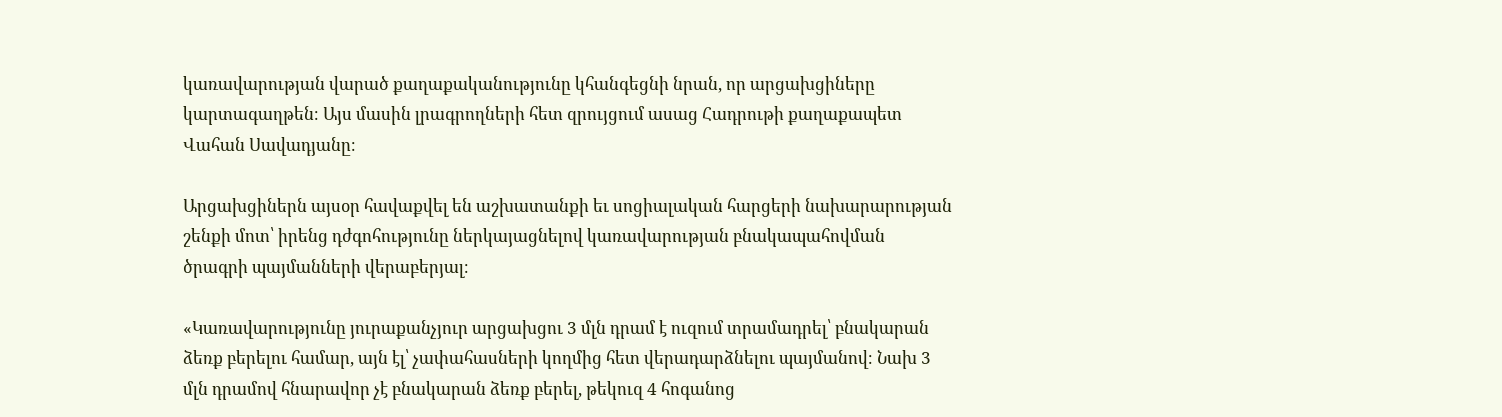կառավարության վարած քաղաքականությունը կհանգեցնի նրան, որ արցախցիները կարտագաղթեն։ Այս մասին լրագրողների հետ զրույցում ասաց Հադրութի քաղաքապետ Վահան Սավադյանը։

Արցախցիներն այսօր հավաքվել են աշխատանքի եւ սոցիալական հարցերի նախարարության շենքի մոտ՝ իրենց դժգոհությունը ներկայացնելով կառավարության բնակապահովման ծրագրի պայմանների վերաբերյալ։

«Կառավարությունը յուրաքանչյուր արցախցու 3 մլն դրամ է ուզում տրամադրել՝ բնակարան ձեռք բերելու համար, այն էլ՝ չափահասների կողմից հետ վերադարձնելու պայմանով։ Նախ 3 մլն դրամով հնարավոր չէ բնակարան ձեռք բերել, թեկուզ 4 հոգանոց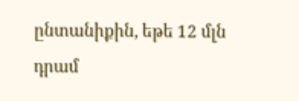ընտանիքին, եթե 12 մլն դրամ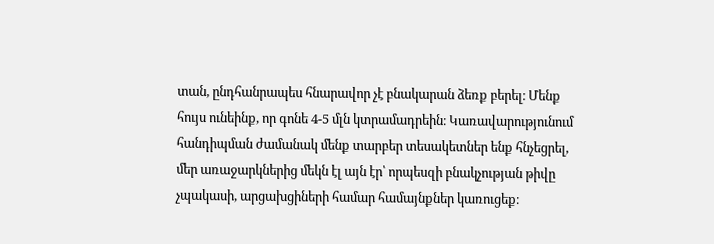տան, ընդհանրապես հնարավոր չէ բնակարան ձեռք բերել։ Մենք հույս ունեինք, որ գոնե 4-5 մլն կտրամադրեին։ Կառավարությունում հանդիպման ժամանակ մենք տարբեր տեսակետներ ենք հնչեցրել, մեր առաջարկներից մեկն էլ այն էր՝ որպեսզի բնակչության թիվը չպակասի, արցախցիների համար համայնքներ կառուցեք։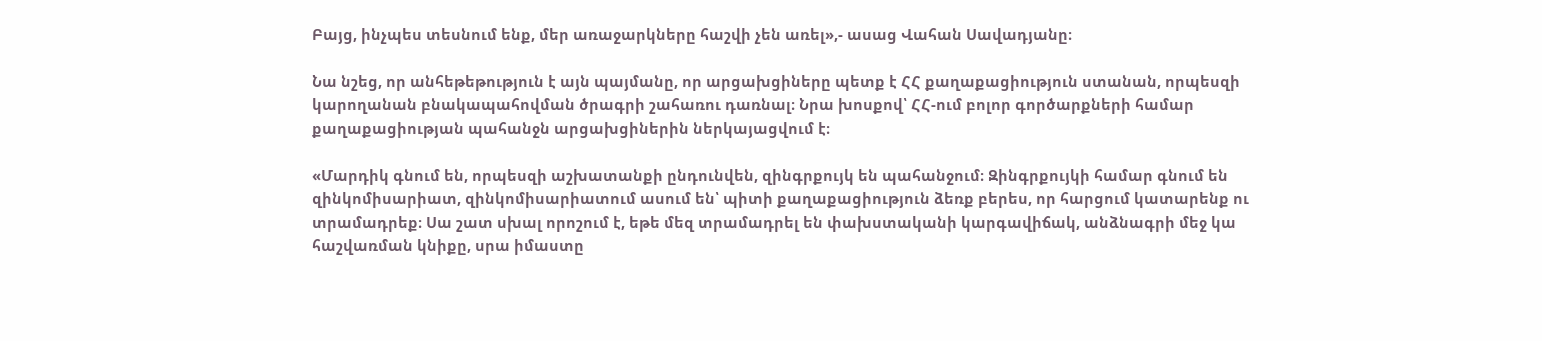Բայց, ինչպես տեսնում ենք, մեր առաջարկները հաշվի չեն առել»,- ասաց Վահան Սավադյանը։

Նա նշեց, որ անհեթեթություն է այն պայմանը, որ արցախցիները պետք է ՀՀ քաղաքացիություն ստանան, որպեսզի կարողանան բնակապահովման ծրագրի շահառու դառնալ։ Նրա խոսքով՝ ՀՀ-ում բոլոր գործարքների համար քաղաքացիության պահանջն արցախցիներին ներկայացվում է։

«Մարդիկ գնում են, որպեսզի աշխատանքի ընդունվեն, զինգրքույկ են պահանջում։ Զինգրքույկի համար գնում են զինկոմիսարիատ, զինկոմիսարիատում ասում են՝ պիտի քաղաքացիություն ձեռք բերես, որ հարցում կատարենք ու տրամադրեք։ Սա շատ սխալ որոշում է, եթե մեզ տրամադրել են փախստականի կարգավիճակ, անձնագրի մեջ կա հաշվառման կնիքը, սրա իմաստը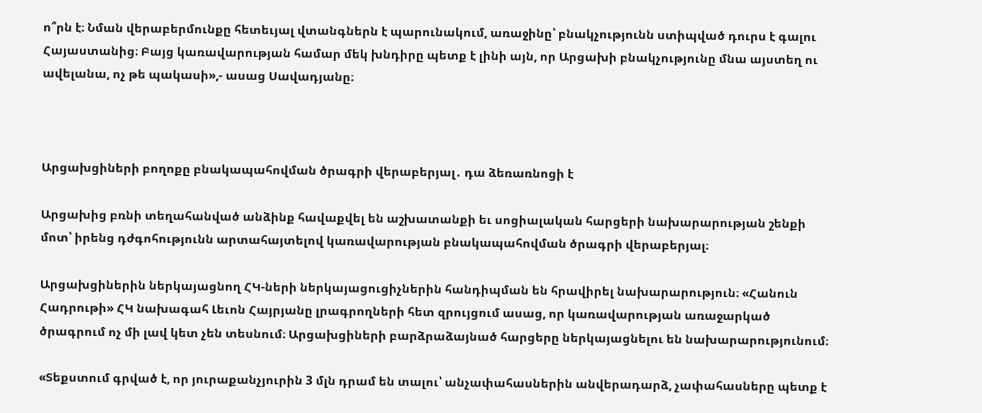ո՞րն է։ Նման վերաբերմունքը հետեւյալ վտանգներն է պարունակում, առաջինը՝ բնակչությունն ստիպված դուրս է գալու Հայաստանից։ Բայց կառավարության համար մեկ խնդիրը պետք է լինի այն, որ Արցախի բնակչությունը մնա այստեղ ու ավելանա, ոչ թե պակասի»,- ասաց Սավադյանը։



Արցախցիների բողոքը բնակապահովման ծրագրի վերաբերյալ․ դա ձեռառնոցի է

Արցախից բռնի տեղահանված անձինք հավաքվել են աշխատանքի եւ սոցիալական հարցերի նախարարության շենքի մոտ՝ իրենց դժգոհությունն արտահայտելով կառավարության բնակապահովման ծրագրի վերաբերյալ։

Արցախցիներին ներկայացնող ՀԿ-ների ներկայացուցիչներին հանդիպման են հրավիրել նախարարություն։ «Հանուն Հադրութի» ՀԿ նախագահ Լեւոն Հայրյանը լրագրողների հետ զրույցում ասաց, որ կառավարության առաջարկած ծրագրում ոչ մի լավ կետ չեն տեսնում։ Արցախցիների բարձրաձայնած հարցերը ներկայացնելու են նախարարությունում։

«Տեքստում գրված է, որ յուրաքանչյուրին 3 մլն դրամ են տալու՝ անչափահասներին անվերադարձ, չափահասները պետք է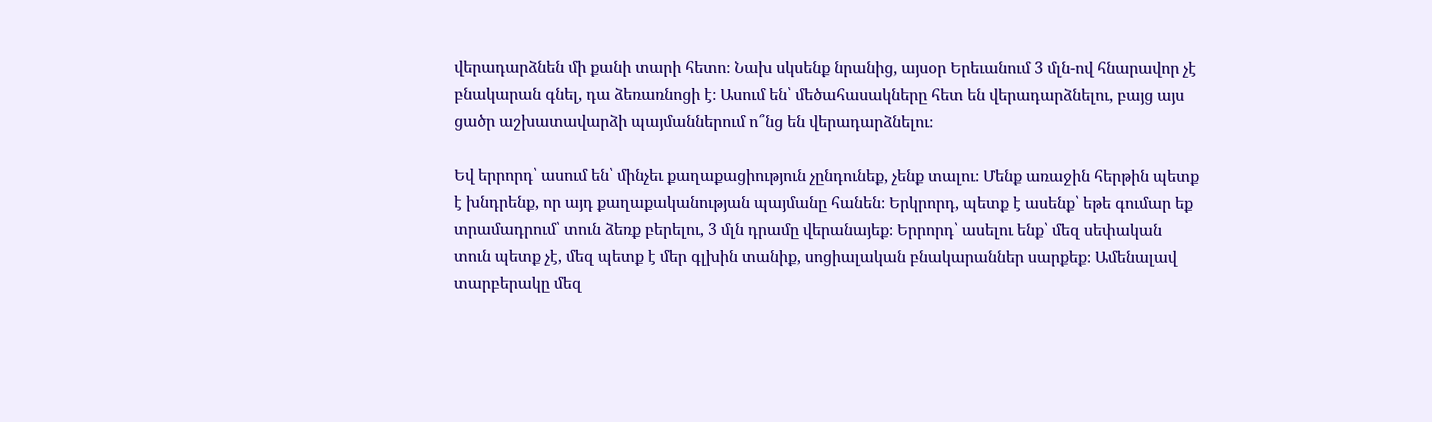վերադարձնեն մի քանի տարի հետո։ Նախ սկսենք նրանից, այսօր Երեւանում 3 մլն-ով հնարավոր չէ բնակարան գնել, դա ձեռառնոցի է։ Ասում են՝ մեծահասակները հետ են վերադարձնելու, բայց այս ցածր աշխատավարձի պայմաններում ո՞նց են վերադարձնելու։

Եվ երրորդ՝ ասում են՝ մինչեւ քաղաքացիություն չընդունեք, չենք տալու։ Մենք առաջին հերթին պետք է խնդրենք, որ այդ քաղաքականության պայմանը հանեն։ Երկրորդ, պետք է ասենք՝ եթե գումար եք տրամադրում՝ տուն ձեռք բերելու, 3 մլն դրամը վերանայեք։ Երրորդ՝ ասելու ենք՝ մեզ սեփական տուն պետք չէ, մեզ պետք է մեր գլխին տանիք, սոցիալական բնակարաններ սարքեք։ Ամենալավ տարբերակը մեզ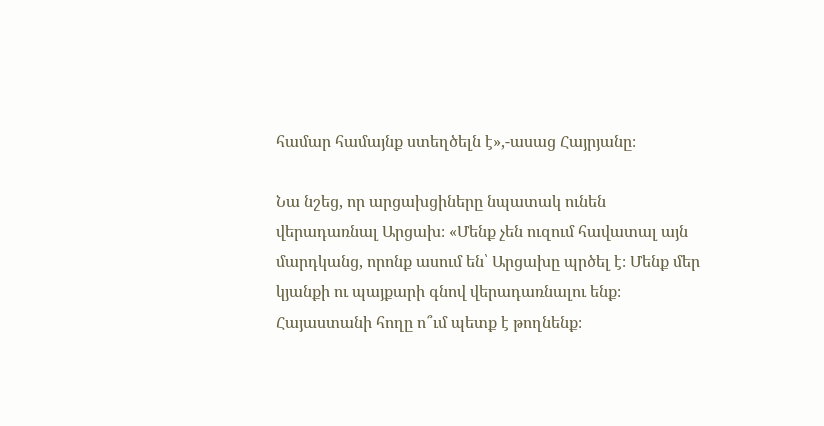համար համայնք ստեղծելն է»,-ասաց Հայրյանը։

Նա նշեց, որ արցախցիները նպատակ ունեն վերադառնալ Արցախ։ «Մենք չեն ուզում հավատալ այն մարդկանց, որոնք ասում են՝ Արցախը պրծել է։ Մենք մեր կյանքի ու պայքարի գնով վերադառնալու ենք։ Հայաստանի հողը ո՞ւմ պետք է թողնենք։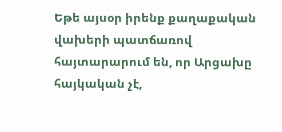Եթե այսօր իրենք քաղաքական վախերի պատճառով հայտարարում են, որ Արցախը հայկական չէ,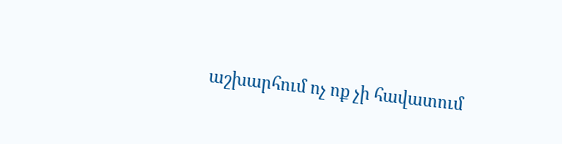աշխարհում ոչ ոք չի հավատում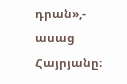դրան»,- ասաց Հայրյանը։